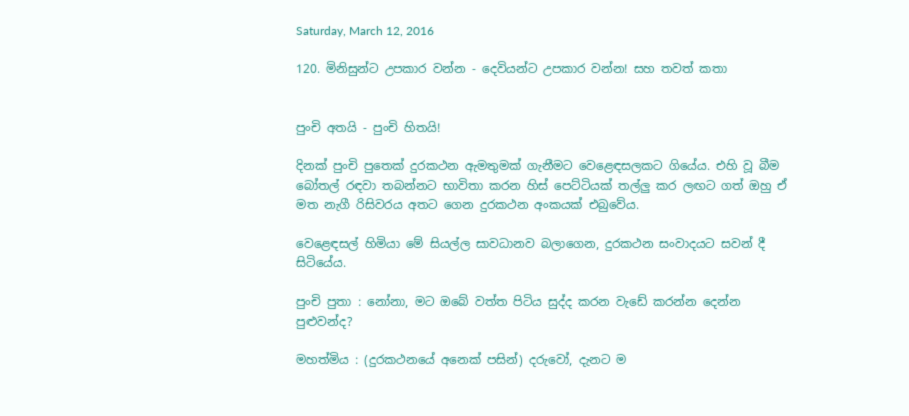Saturday, March 12, 2016

120. මිනිසුන්ට උපකාර වන්න - දෙවියන්ට උපකාර වන්න! සහ තවත් කතා


පුංචි අතයි - පුංචි හිතයි!

දිනක් පුංචි පුතෙක් දුරකථන ඇමතුමක් ගැනීමට වෙ‍ළෙඳසලකට ගියේය. එහි වූ බීම බෝතල් රඳවා තබන්නට භාවිතා කරන හිස් පෙට්ටියක් තල්ලු කර ලඟට ගත් ඔහු ඒ මත නැගී රිසිවරය අතට ගෙන දුරකථන අංකයක් එබුවේය.

වෙ‍ළෙඳසල් හිමියා මේ සියල්ල සාවධානව බලාගෙන, දුරකථන සංවාදයට සවන් දී සිටියේය.

පුංචි පුතා : නෝනා, මට ඔබේ වත්ත පිටිය සුද්ද කරන වැඩේ කරන්න දෙන්න පුළුවන්ද?

මහත්මිය : (දුරකථනයේ අනෙක් පසින්) දරුවෝ, දැනට ම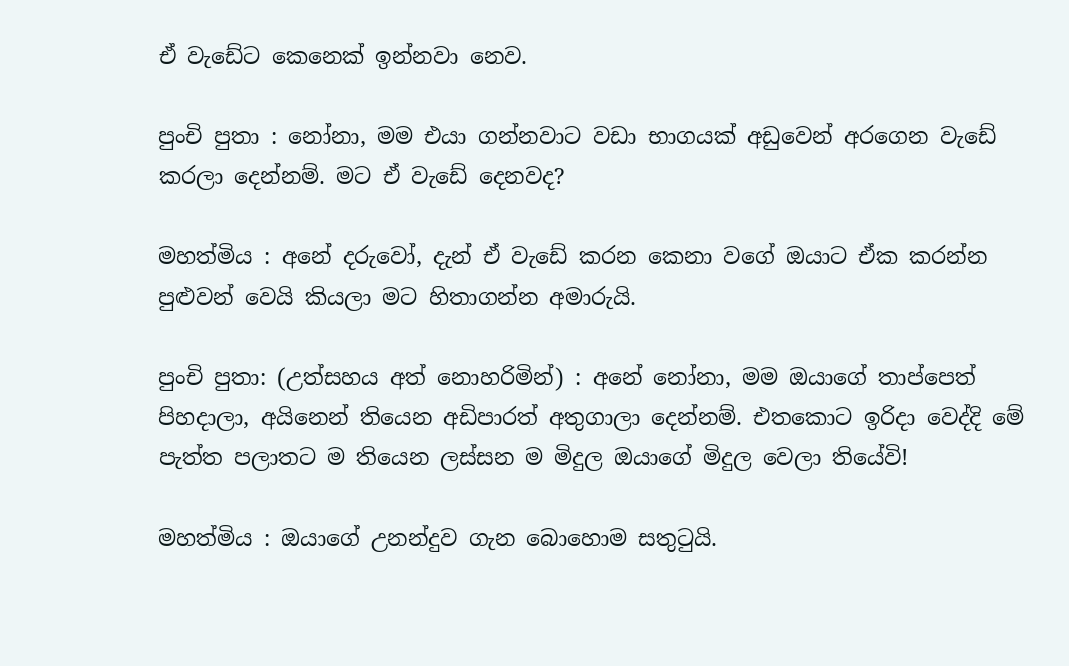ඒ වැඩේට කෙනෙක් ඉන්නවා නෙව.

පුංචි පුතා : නෝනා, මම එයා ගන්නවාට වඩා භාගයක් අඩුවෙන් අරගෙන වැඩේ කරලා දෙන්නම්. මට ඒ වැඩේ දෙනවද?

මහත්මිය : අනේ දරුවෝ, දැන් ඒ වැඩේ කරන කෙනා වගේ ඔයාට ඒක කරන්න පුළුවන් වෙයි කියලා මට හිතාගන්න අමාරුයි.

පුංචි පුතා: (උත්සහය අත් නොහරිමින්) : අනේ නෝනා, මම ඔයාගේ තාප්පෙත් පිහදාලා, අයිනෙන් තියෙන අඩිපාරත් අතුගාලා දෙන්නම්. එතකොට ඉරිදා වෙද්දි මේ පැත්ත පලාතට ම තියෙන ලස්සන ම මිදුල ඔයාගේ මිදුල වෙලා තියේවි!

මහත්මිය : ඔයාගේ උනන්දුව ගැන බොහොම සතුටුයි.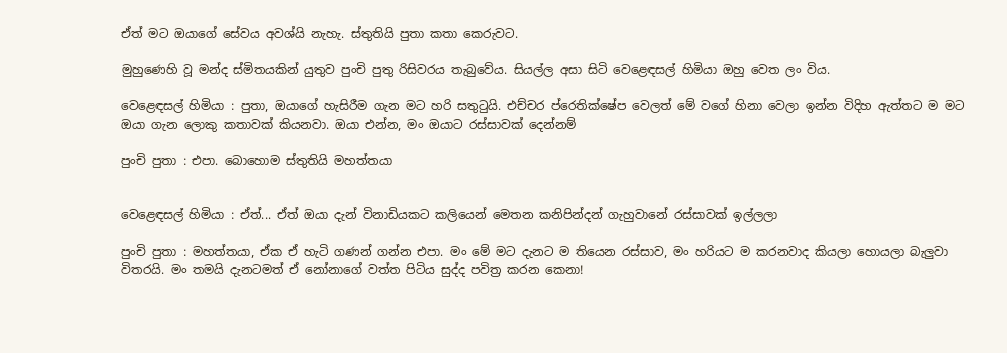ඒත් මට ඔයාගේ සේවය අවශ්යි නැහැ. ස්තුතියි පුතා කතා කෙරුවට.

මුහුණෙහි වූ මන්ද ස්මිතයකින් යුතුව පුංචි පුතු රිසිවරය තැබුවේය. සියල්ල අසා සිටි වෙ‍ළෙඳසල් හිමියා ඔහු වෙත ලං විය.

වෙ‍ළෙඳසල් හිමියා : පුතා, ඔයාගේ හැසිරීම ගැන මට හරි සතුටුයි. එච්චර ප්රෙතික්ෂේප වෙලත් මේ වගේ හිනා වෙලා ඉන්න විදිහ ඇත්තට ම මට ඔයා ගැන ලොකු කතාවක් කියනවා. ඔයා එන්න, මං ඔයාට රස්සාවක් දෙන්නම්

පුංචි පුතා : එපා. බොහොම ස්තුතියි මහත්තයා


වෙ‍ළෙඳසල් හිමියා : ඒත්... ඒත් ඔයා දැන් විනාඩියකට කලියෙන් මෙතන කනිපින්දන් ගැහුවානේ රස්සාවක් ඉල්ලලා

පුංචි පුතා : මහත්තයා, ඒක ඒ හැටි ගණන් ගන්න එපා. මං මේ මට දැනට ම තියෙන රස්සාව, මං හරියට ම කරනවාද කියලා හොයලා බැලුවා විතරයි. මං තමයි දැනටමත් ඒ නෝනාගේ වත්ත පිටිය සුද්ද පවිත්‍ර කරන කෙනා!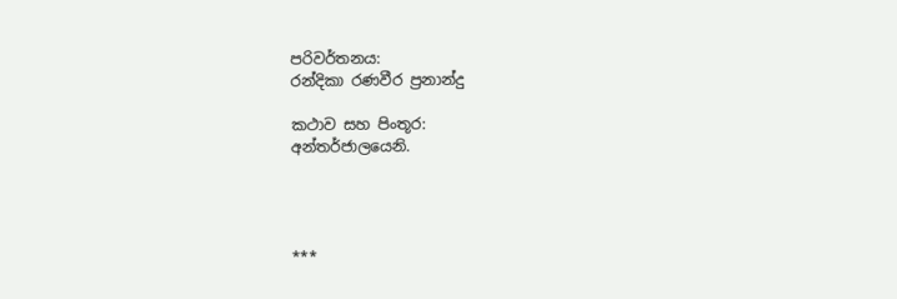පරිවර්තනය:
රන්දිකා රණවීර ප්‍රනාන්දු

කථාව සහ පිංතූර:
අන්තර්ජාලයෙනි.




***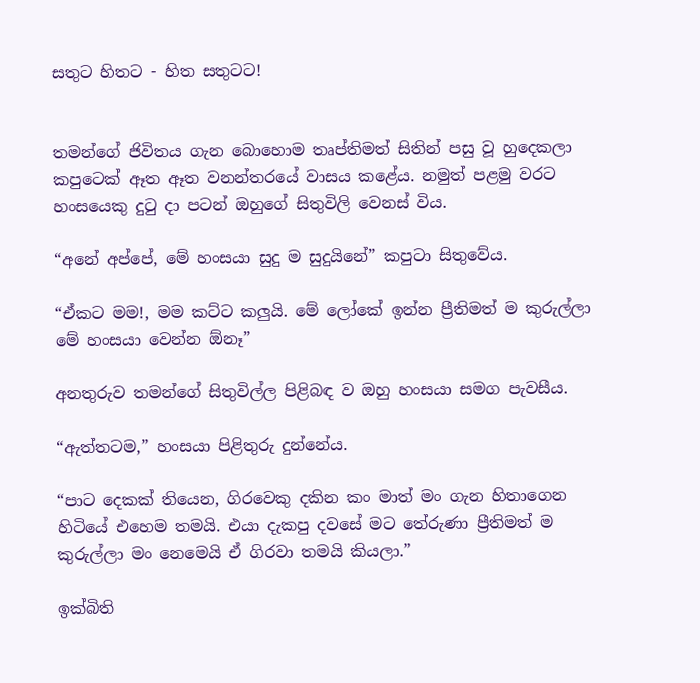සතුට හිතට - හිත සතුටට!


තමන්ගේ ජිවිතය ගැන බොහොම තෘප්තිමත් සිතින් පසු වූ හුදෙකලා කපුටෙක් ඈත ඈත වනන්තරයේ වාසය කළේය. නමුත් පළමු වරට හංසයෙකු දුටු දා පටන් ඔහුගේ සිතුවිලි වෙනස් විය.

“අනේ අප්පේ, මේ හංසයා සුදු ම සුදුයිනේ” කපුටා සිතුවේය.

“ඒකට මම!, මම කට්ට කලුයි. මේ ලෝකේ ඉන්න ප්‍රීතිමත් ම කුරුල්ලා මේ හංසයා වෙන්න ඕනෑ”

අනතුරුව තමන්ගේ සිතුවිල්ල පිළිබඳ ව ඔහු හංසයා සමග පැවසීය.

“ඇත්තටම,” හංසයා පිළිතුරු දුන්නේය.

“පාට දෙකක් තියෙන, ගිරවෙකු දකින කං මාත් මං ගැන හිතාගෙන හිටියේ එහෙම තමයි. එයා දැකපු දවසේ මට තේරුණා ප්‍රීතිමත් ම කුරුල්ලා මං නෙමෙයි ඒ ගිරවා තමයි කියලා.”

ඉක්බිති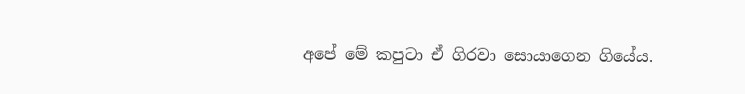අපේ මේ කපුටා ඒ ගිරවා සොයාගෙන ගියේය.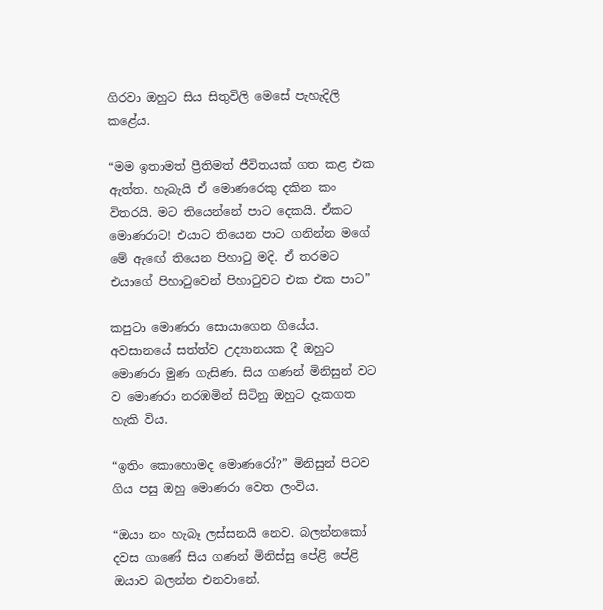ගිරවා ඔහුට සිය සිතුවිලි මෙසේ පැහැදිලි කළේය.

“මම ඉතාමත් ප්‍රීතිමත් ජීවිතයක් ගත කළ එක ඇත්ත. හැබැයි ඒ මොණරෙකු දකින කං විතරයි. මට තියෙන්නේ පාට දෙකයි. ඒකට මොණරාට! එයාට තියෙන පාට ගනින්න මගේ මේ ඇ‍ඟේ තියෙන පිහාටු මදි. ඒ තරමට එයාගේ පිහාටුවෙන් පිහාටුවට එක එක පාට”

කපුටා මොණරා සොයාගෙන ගියේය. අවසානයේ සත්ත්ව උද්‍යානයක දී ඔහුට මොණරා මුණ ගැසිණ. සිය ගණන් මිනිසුන් වට ව මොණරා නරඹමින් සිටිනු ඔහුට දැකගත හැකි විය.

“ඉතිං කොහොමද මොණරෝ?” මිනිසුන් පිටව ගිය පසු ඔහු මොණරා වෙත ලංවිය.

“ඔයා නං හැබෑ ලස්සනයි නෙව. බලන්නකෝ දවස ගාණේ සිය ගණන් මිනිස්සු පේළි පේළි ඔයාව බලන්න එනවානේ.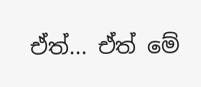ඒත්... ඒත් මේ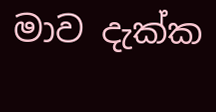මාව දැක්ක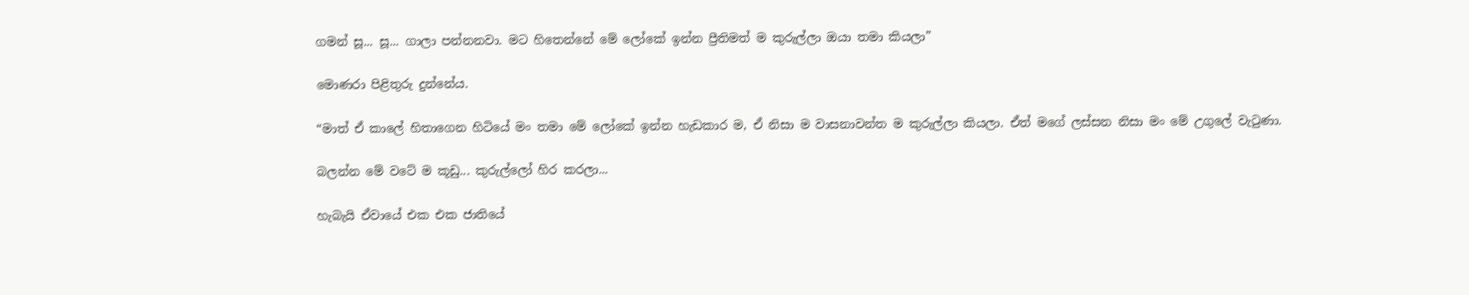ගමන් සූ... සූ... ගාලා පන්නනවා. මට හිතෙන්නේ මේ ලෝකේ ඉන්න ප්‍රීතිමත් ම කුරුල්ලා ඔයා තමා කියලා”

මොණරා පිළිතුරු දුන්නේය.

“මාත් ඒ කාලේ හිතාගෙන හිටියේ මං තමා මේ ලෝකේ ඉන්න හැඩකාර ම, ඒ නිසා ම වාසනාවන්ත ම කුරුල්ලා කියලා. ඒත් මගේ ලස්සන නිසා මං මේ උගුලේ වැටුණා.

බලන්න මේ වටේ ම කූඩු... කුරුල්ලෝ හිර කරලා...

හැබැයි ඒවායේ එක එක ජාතියේ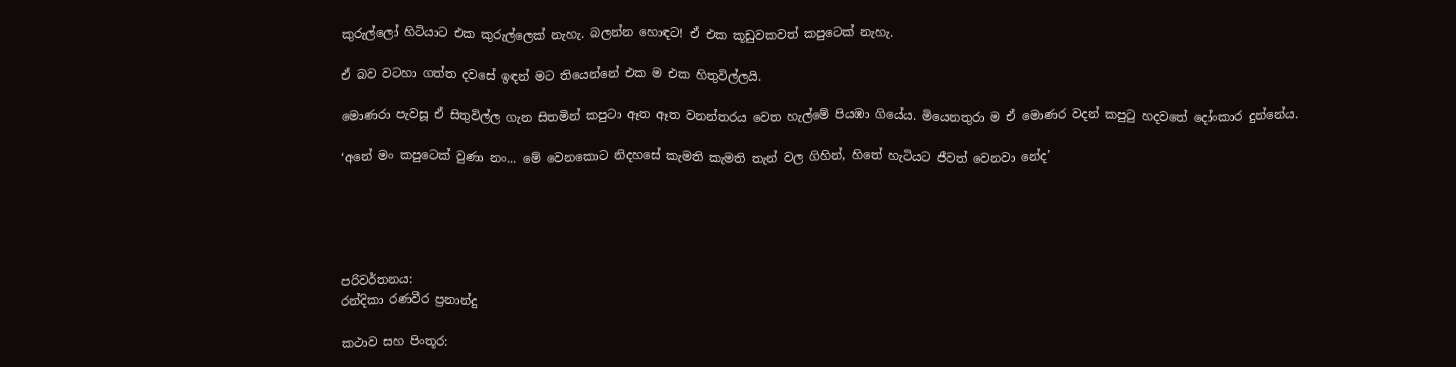කුරුල්ලෝ හිටියාට එක කුරුල්ලෙක් නැහැ. බලන්න හොඳට! ඒ එක කූඩුවකවත් කපුටෙක් නැහැ.

ඒ බව වටහා ගත්ත දවසේ ඉඳන් මට තියෙන්නේ එක ම එක හිතුවිල්ලයි.

මොණරා පැවසූ ඒ සිතුවිල්ල ගැන සිතමින් කපුටා ඈත ඈත වනන්තරය වෙත හැල්මේ පියඹා ගියේය. මියෙනතුරා ම ඒ මොණර වදන් කපුටු හදවතේ දෝංකාර දුන්නේය.

‘අනේ මං කපුටෙක් වුණා නං... මේ වෙනකොට නිදහසේ කැමති කැමති තැන් වල ගිහින්, හිතේ හැටියට ජීවත් වෙනවා නේද’





පරිවර්තනය:
රන්දිකා රණවීර ප්‍රනාන්දු

කථාව සහ පිංතූර: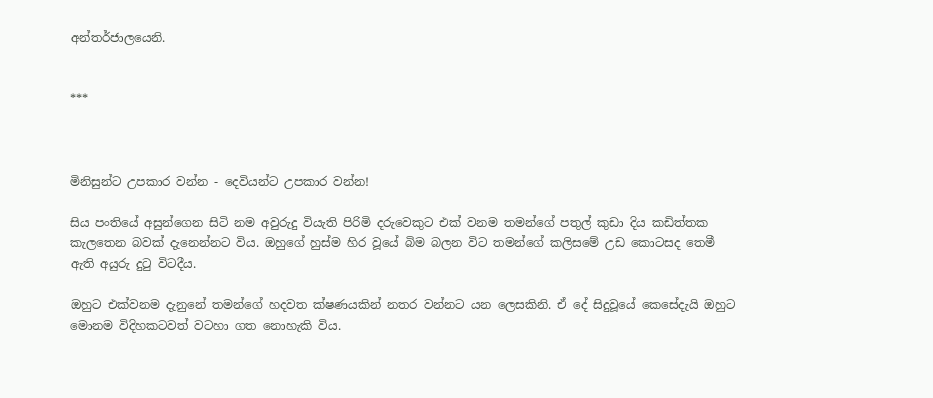අන්තර්ජාලයෙනි.


***



මිනිසුන්ට උපකාර වන්න - දෙවියන්ට උපකාර වන්න!

සිය පංතියේ අසුන්ගෙන සිටි නම අවුරුදු වියැති පිරිමි දරුවෙකුට එක් වනම තමන්ගේ පතුල් කුඩා දිය කඩිත්තක කැලතෙන බවක් දැනෙන්නට විය. ඔහුගේ හුස්ම හිර වූයේ බිම බලන විට තමන්ගේ කලිසමේ උඩ කොටසද තෙමී ඇති අයුරු දුටු විටදීය.

ඔහුට එක්වනම දැනුනේ තමන්ගේ හදවත ක්ෂණයකින් නතර වන්නට යන ලෙසකිනි. ඒ දේ සිදුවූයේ කෙසේදැයි ඔහුට මොනම විදිහකටවත් වටහා ගත නොහැකි විය.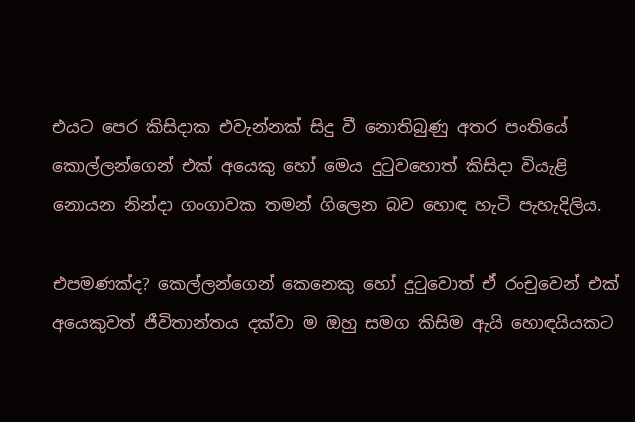එයට පෙර කිසිදාක එවැන්නක් සිදු වී නොතිබුණු අතර පංතියේ කොල්ලන්ගෙන් එක් අයෙකු හෝ මෙය දුටුවහොත් කිසිදා වියැළි නොයන නින්දා ගංගාවක තමන් ගිලෙන බව හොඳ හැටි පැහැදිලිය.

එපමණක්ද? කෙල්ලන්ගෙන් කෙනෙකු හෝ දුටුවොත් ඒ රංචුවෙන් එක් අයෙකුවත් ජීවිතාන්තය දක්වා ම ඔහු සමග කිසිම ඇයි හොඳයියකට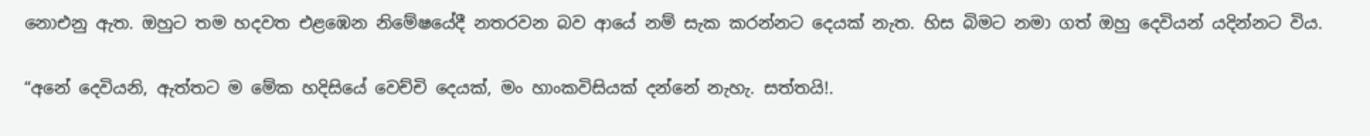නොඑනු ඇත. ඔහුට තම හදවත එළඹෙන නිමේෂයේදී නතරවන බව ආයේ නම් සැක කරන්නට දෙයක් නැත. හිස බිමට නමා ගත් ඔහු දෙවියන් යදින්නට විය.

“අනේ දෙවියනි, ඇත්තට ම මේක හදිසියේ වෙච්චි දෙයක්, මං හාංකවිසියක් දන්නේ නැහැ. සත්තයි!.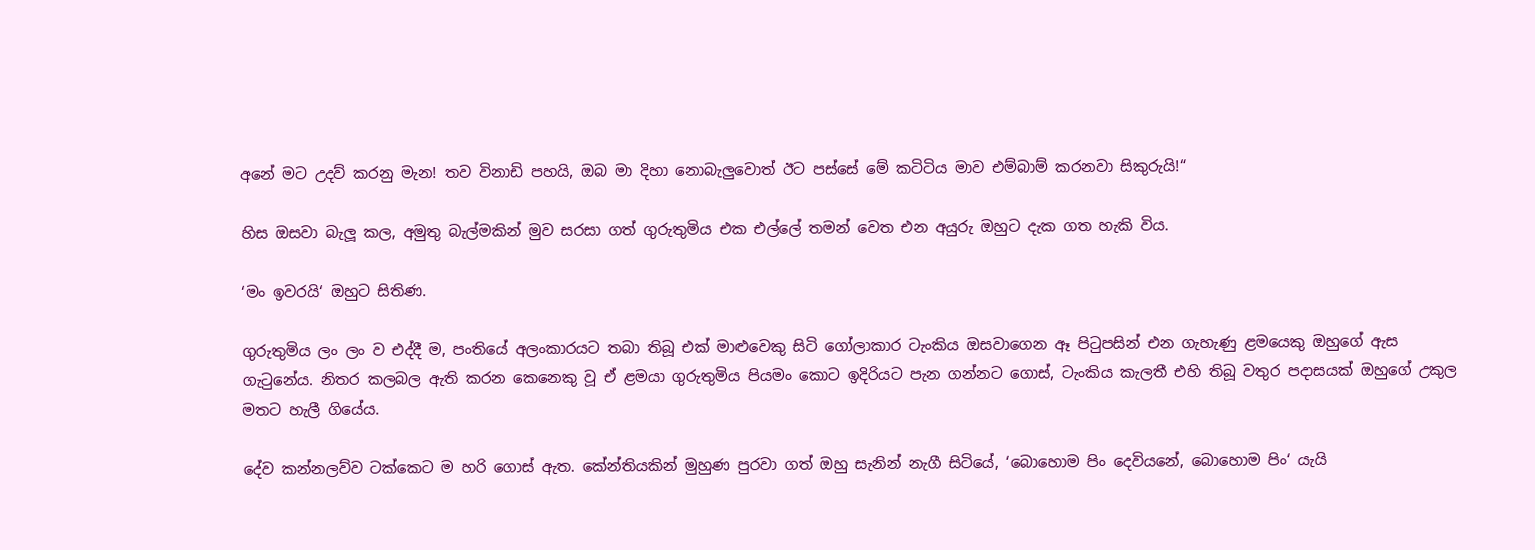අනේ මට උදව් කරනු මැන! තව විනාඩි පහයි, ඔබ මා දිහා නොබැලුවොත් ඊට පස්සේ මේ කටිටිය මාව එම්බාම් කරනවා සිකුරුයි!“

හිස ඔසවා බැලූ කල, අමුතු බැල්මකින් මුව සරසා ගත් ගුරුතුමිය එක එල්ලේ තමන් වෙත එන අයුරු ඔහුට දැක ගත හැකි විය.

‘මං ඉවරයි‘ ඔහුට සිතිණ.

ගුරුතුමිය ලං ලං ව එද්දී ම, පංතියේ අලංකාරයට තබා තිබූ එක් මාළුවෙකු සිටි ගෝලාකාර ටැංකිය ඔසවාගෙන ඈ පිටුපසින් එන ගැහැණු ළමයෙකු ඔහුගේ ඇස ගැටුනේය. නිතර කලබල ඇති කරන කෙනෙකු වූ ඒ ළමයා ගුරුතුමිය පියමං කොට ඉදිරියට පැන ගන්නට ගොස්, ටැංකිය කැලතී එහි තිබූ වතුර පදාසයක් ඔහුගේ උකුල මතට හැලී ගියේය.

දේව කන්නලව්ව ටක්කෙට ම හරි ගොස් ඇත. කේන්තියකින් මුහුණ පුරවා ගත් ඔහු සැනින් නැගී සිටියේ, ‘බොහොම පිං දෙවියනේ, බොහොම පිං‘ යැයි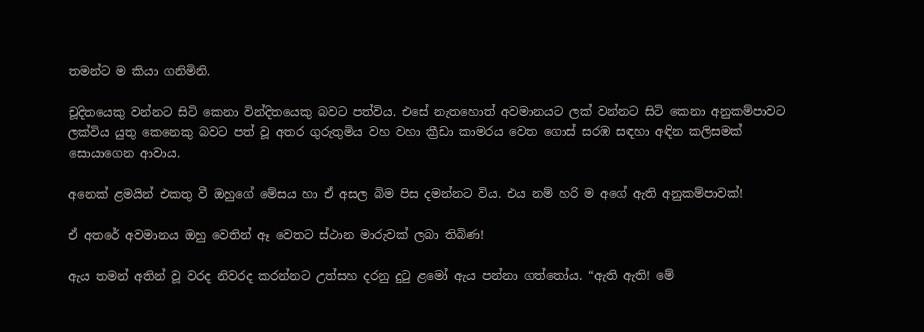තමන්ට ම කියා ගනිමිනි.

චූදිතයෙකු වන්නට සිටි කෙනා වින්දිතයෙකු බවට පත්විය. එසේ නැතහොත් අවමානයට ලක් වන්නට සිටි කෙනා අනුකම්පාවට ලක්විය යුතු කෙනෙකු බවට පත් වූ අතර ගුරුතුමිය වහ වහා ක්‍රීඩා කාමරය වෙත ගොස් සරඹ සඳහා අඳින කලිසමක් සොයාගෙන ආවාය.

අනෙක් ළමයින් එකතු වී ඔහුගේ මේසය හා ඒ අසල බිම පිස දමන්නට විය. එය නම් හරි ම අගේ ඇති අනුකම්පාවක්!

ඒ අතරේ අවමානය ඔහු වෙතින් ඈ වෙතට ස්ථාන මාරුවක් ලබා තිබිණ!

ඇය තමන් අතින් වූ වරද නිවරද කරන්නට උත්සහ දරනු දුටු ළමෝ ඇය පන්නා ගත්තෝය. “ඇති ඇති! මේ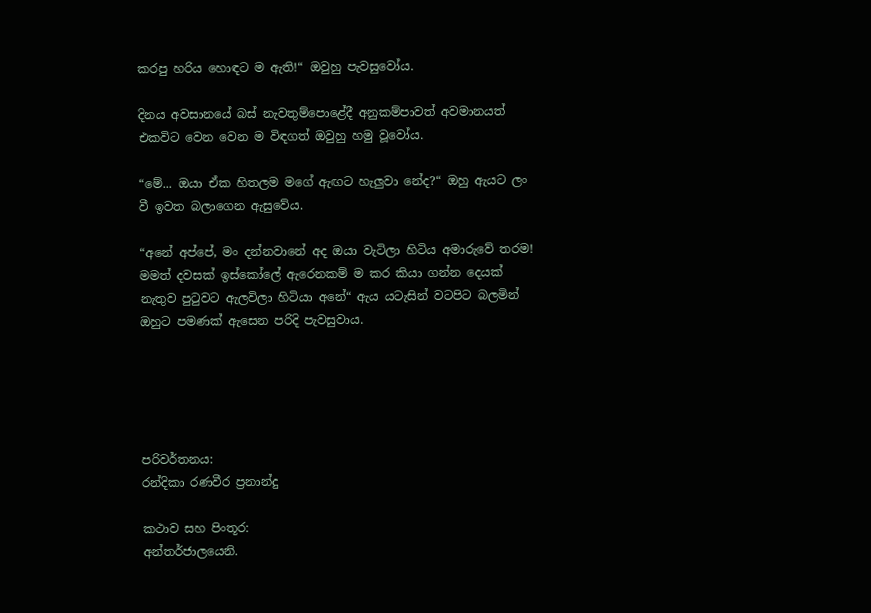කරපු හරිය හොඳට ම ඇති!“ ඔවුහු පැවසුවෝය.

දිනය අවසානයේ බස් නැවතුම්පොළේදී අනුකම්පාවත් අවමානයත් එකවිට වෙන වෙන ම විඳගත් ඔවුහු හමු වූවෝය.

“මේ... ඔයා ඒක හිතලම මගේ ඇඟට හැලුවා නේද?“ ඔහු ඇයට ලං වී ඉවත බලාගෙන ඇසුවේය.

“අනේ අප්පේ, මං දන්නවානේ අද ඔයා වැටිලා හිටිය අමාරුවේ තරම! මමත් දවසක් ඉස්කෝලේ ඇරෙනකම් ම කර කියා ගන්න දෙයක් නැතුව පුටුවට ඇලවිලා හිටියා අනේ“ ඇය යටැසින් වටපිට බලමින් ඔහුට පමණක් ඇසෙන පරිදි පැවසුවාය.





පරිවර්තනය:
රන්දිකා රණවීර ප්‍රනාන්දු

කථාව සහ පිංතූර:
අන්තර්ජාලයෙනි.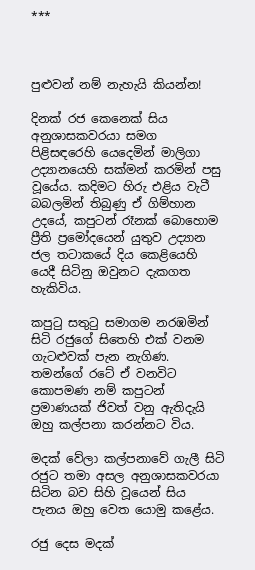***



පුළුවන් නම් නැහැයි කියන්න!

දිනක් රජ කෙනෙක් සිය අනුශාසකවරයා සමග පිළිසඳරෙහි යෙදෙමින් මාලිගා උද්‍යානයෙහි සක්මන් කරමින් පසු වූයේය. කදිමට හිරු එළිය වැටී බබලමින් තිබුණු ඒ ගිම්හාන උදයේ, කපුටන් රෑනක් බොහොම ප්‍රීති ප්‍රමෝදයෙන් යුතුව උද්‍යාන ජල තටාකයේ දිය කෙළියෙහි යෙදී සිටිනු ඔවුනට දැකගත හැකිවිය.

කපුටු සතුටු සමාගම නරඹමින් සිටි රජුගේ සිතෙහි එක් වනම ගැටළුවක් පැන නැගිණ. තමන්ගේ රටේ ඒ වනවිට කොපමණ නම් කපුටන් ප්‍රමාණයක් ජිවත් වනු ඇතිදැයි ඔහු කල්පනා කරන්නට විය.

මදක් වේලා කල්පනාවේ ගැලී සිටි රජුට තමා අසල අනුශාසකවරයා සිටින බව සිහි වූයෙන් සිය පැනය ඔහු වෙත යොමු කළේය.

රජු දෙස මදක්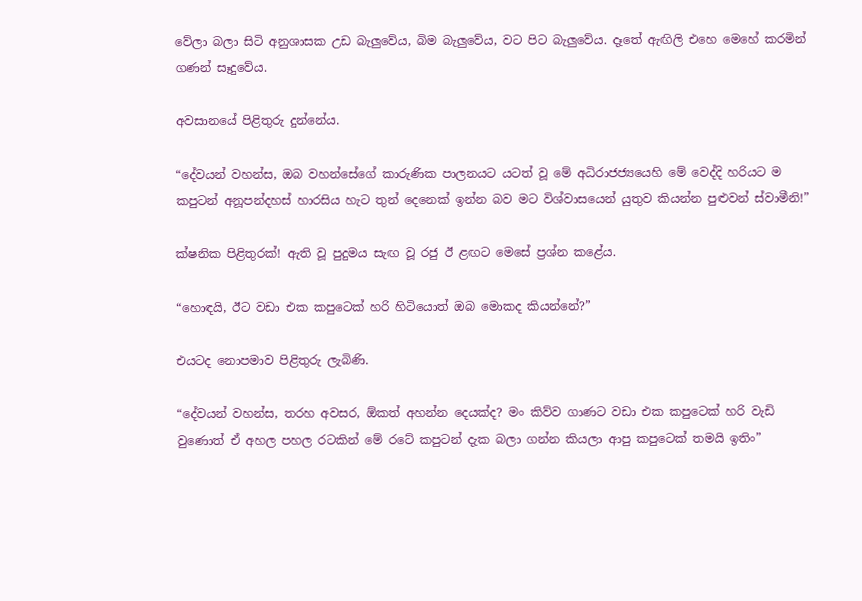වේලා බලා සිටි අනුශාසක උඩ බැලුවේය, බිම බැලුවේය, වට පිට බැලුවේය. දෑතේ ඇඟිලි එහෙ මෙහේ කරමින් ගණන් සෑදුවේය.

අවසානයේ පිළිතුරු දුන්නේය.

“දේවයන් වහන්ස, ඔබ වහන්සේගේ කාරුණික පාලනයට යටත් වූ මේ අධිරාජජ්‍යයෙහි මේ වෙද්දි හරියට ම කපුටන් අනූපන්දහස් හාරසිය හැට තුන් දෙනෙක් ඉන්න බව මට විශ්වාසයෙන් යුතුව කියන්න පුළුවන් ස්වාමීනි!”

ක්ෂනික පිළිතුරක්! ඇති වූ පුදුමය සැඟ වූ රජු ඊ ළඟට මෙසේ ප්‍රශ්න කළේය.

“හොඳයි, ඊට වඩා එක කපුටෙක් හරි හිටියොත් ඔබ මොකද කියන්නේ?”

එයටද නොපමාව පිළිතුරු ලැබිණි.

“දේවයන් වහන්ස, තරහ අවසර, ඕකත් අහන්න දෙයක්ද? මං කිව්ව ගාණට වඩා එක කපුටෙක් හරි වැඩි වුණොත් ඒ අහල පහල රටකින් මේ රටේ කපුටන් දැක බලා ගන්න කියලා ආපු කපුටෙක් තමයි ඉතිං”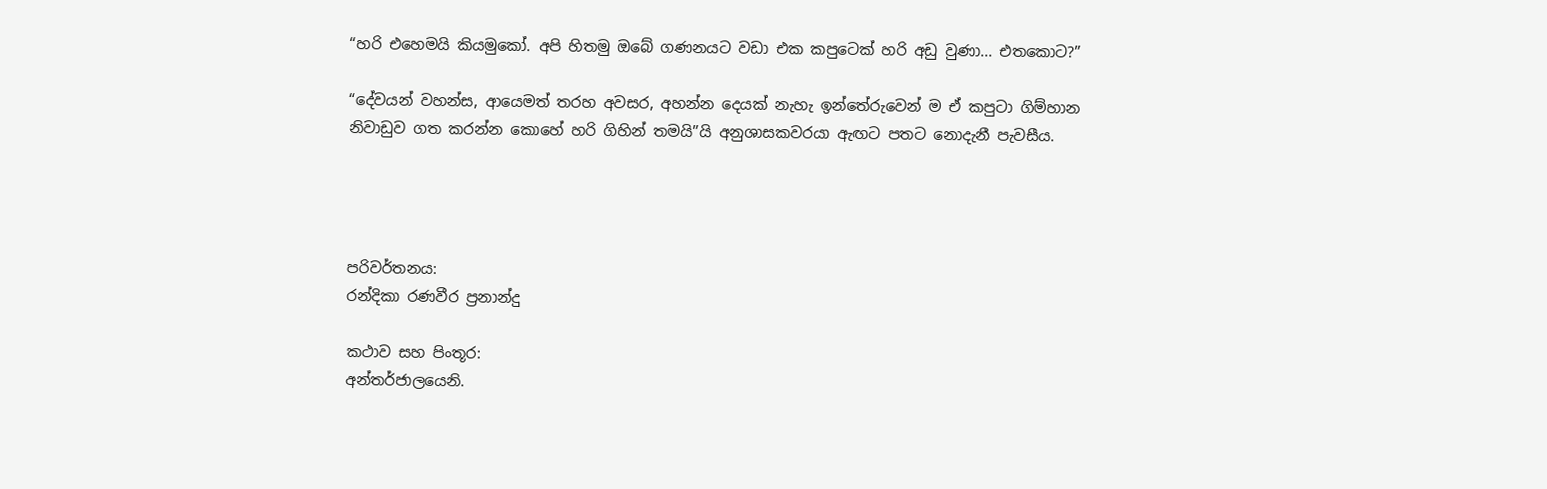“හරි එහෙමයි කියමුකෝ. අපි හිතමු ඔබේ ගණනයට වඩා එක කපුටෙක් හරි අඩු වුණා... එතකොට?”

“දේවයන් වහන්ස, ආයෙමත් තරහ අවසර, අහන්න දෙයක් නැහැ ඉන්තේරුවෙන් ම ඒ කපුටා ගිම්හාන නිවාඩුව ගත කරන්න කොහේ හරි ගිහින් තමයි”යි අනුශාසකවරයා ඇඟට පතට නොදැනී පැවසීය.




පරිවර්තනය:
රන්දිකා රණවීර ප්‍රනාන්දු

කථාව සහ පිංතූර:
අන්තර්ජාලයෙනි.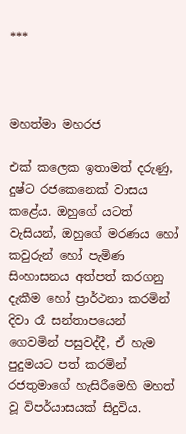***



මහත්මා මහරජ

එක් කලෙක ඉතාමත් දරුණු, දුෂ්ට රජකෙනෙක් වාසය කළේය. ඔහුගේ යටත් වැසියන්, ඔහුගේ මරණය හෝ කවුරුන් හෝ පැමිණ සිංහාසනය අත්පත් කරගනු දැකීම හෝ ප්‍රාර්ථනා කරමින් දිවා රෑ සන්තාපයෙන් ගෙවමින් පසුවද්දී, ඒ හැම පුදුමයට පත් කරමින් රජතුමාගේ හැසිරීමෙහි මහත් වූ විපර්යාසයක් සිදුවිය.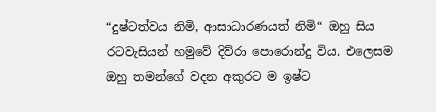“දුෂ්ටත්වය නිමි, ආසාධාරණයත් නිමි“ ඔහු සිය රටවැසියන් හමුවේ දිව්රා පොරොන්දු විය. එලෙසම ඔහු තමන්ගේ වදන අකුරට ම ඉෂ්ට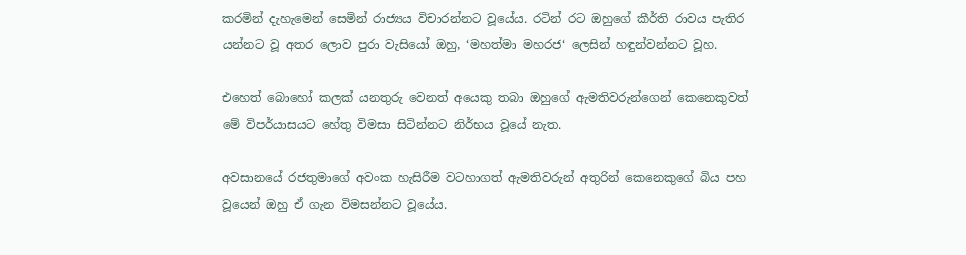කරමින් දැහැමෙන් සෙමින් රාජ්‍යය විචාරන්නට වූයේය. රටින් රට ඔහුගේ කීර්ති රාවය පැතිර යන්නට වූ අතර ලොව පුරා වැසියෝ ඔහු, ‘මහත්මා මහරජ‘ ලෙසින් හඳුන්වන්නට වූහ.

එහෙත් බොහෝ කලක් යනතුරු වෙනත් අයෙකු තබා ඔහුගේ ඇමතිවරුන්ගෙන් කෙනෙකුවත් මේ විපර්යාසයට හේතු විමසා සිටින්නට නිර්භය වූයේ නැත.

අවසානයේ රජතුමාගේ අවංක හැසිරීම වටහාගත් ඇමතිවරුන් අතුරින් කෙනෙකුගේ බිය පහ වූයෙන් ඔහු ඒ ගැන විමසන්නට වූයේය.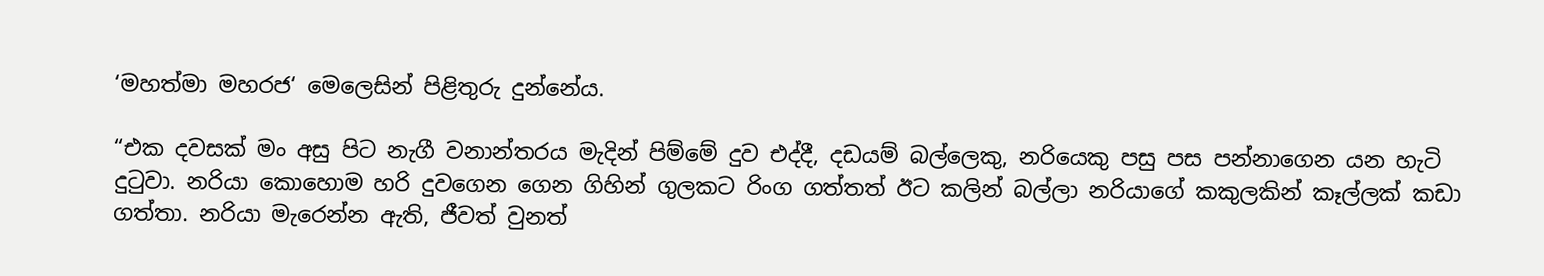‘මහත්මා මහරජ‘ මෙලෙසින් පිළිතුරු දුන්නේය.

“එක දවසක් මං අසු පිට නැගී වනාන්තරය මැදින් පිම්මේ දුව එද්දී, දඩයම් බල්ලෙකු, නරියෙකු පසු පස පන්නාගෙන යන හැටි දුටුවා. නරියා කොහොම හරි දුවගෙන ගෙන ගිහින් ගුලකට රිංග ගත්තත් ඊට කලින් බල්ලා නරියාගේ කකුලකින් කෑල්ලක් කඩා ගත්තා. නරියා මැරෙන්න ඇති, ජීවත් වුනත්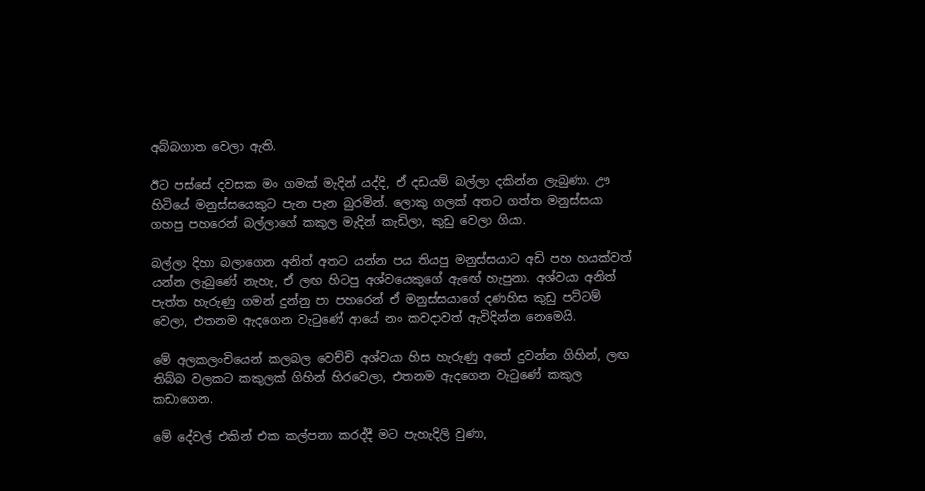අබ්බගාත වෙලා ඇති.

ඊට පස්සේ දවසක මං ගමක් මැදින් යද්දි, ඒ දඩයම් බල්ලා දකින්න ලැබුණා. ඌ හිටියේ මනුස්සයෙකුට පැන පැන බුරමින්. ලොකු ගලක් අතට ගත්ත මනුස්සයා ගහපු පහරෙන් බල්ලාගේ කකුල මැදින් කැඩිලා, කුඩු වෙලා ගියා.

බල්ලා දිහා බලාගෙන අනිත් අතට යන්න පය තියපු මනුස්සයාට අඩි පහ හයක්වත් යන්න ලැබුණේ නැහැ, ඒ ලඟ හිටපු අශ්වයෙකුගේ ඇඟේ හැපුනා. අශ්වයා අනිත් පැත්ත හැරුණු ගමන් දුන්නු පා පහරෙන් ඒ මනුස්සයාගේ දණහිස කුඩු පට්ටම් වෙලා, එතනම ඇදගෙන වැටුණේ ආයේ නං කවදාවත් ඇවිදින්න නෙමෙයි.

මේ අලකලංචියෙන් කලබල වෙච්චි අශ්වයා හිස හැරුණු අතේ දුවන්න ගිහින්, ලඟ තිබ්බ වලකට කකුලක් ගිහින් හිරවෙලා, එතනම ඇදගෙන වැටුණේ කකුල කඩාගෙන.

මේ දේවල් එකින් එක කල්පනා කරද්දී මට පැහැදිලි වුණා,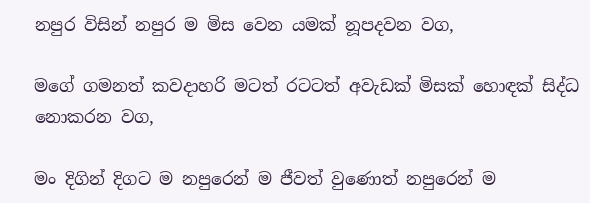නපුර විසින් නපුර ම මිස වෙන යමක් නූපදවන වග,

මගේ ගමනත් කවදාහරි මටත් රටටත් අවැඩක් මිසක් හොඳක් සිද්ධ නොකරන වග,

මං දිගින් දිගට ම නපුරෙන් ම ජීවත් වුණොත් නපුරෙන් ම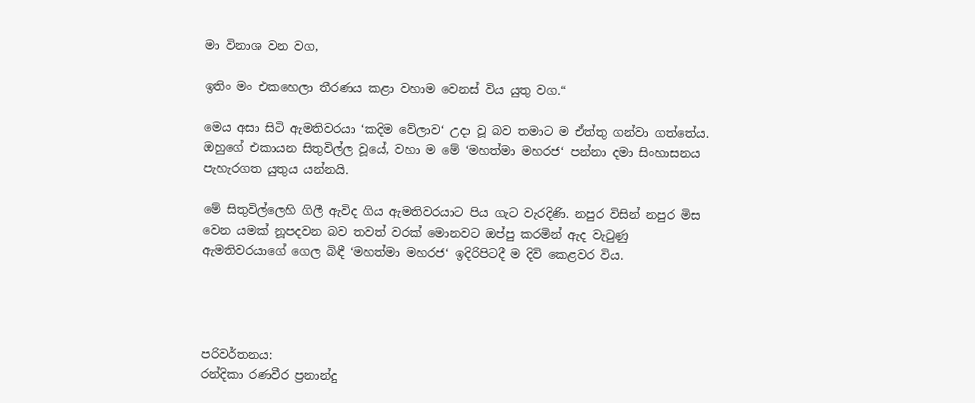මා විනාශ වන වග,

ඉතිං මං එකහෙලා තීරණය කළා වහාම වෙනස් විය යුතු වග.“

මෙය අසා සිටි ඇමතිවරයා ‘කදිම වේලාව‘ උදා වූ බව තමාට ම ඒත්තු ගන්වා ගත්තේය. ඔහුගේ එකායන සිතුවිල්ල වූයේ, වහා ම මේ ‘මහත්මා මහරජ‘ පන්නා දමා සිංහාසනය පැහැරගත යුතුය යන්නයි.

මේ සිතුවිල්ලෙහි ගිලී ඇවිද ගිය ඇමතිවරයාට පිය ගැට වැරදිණි. නපුර විසින් නපුර මිස වෙන යමක් නූපදවන බව තවත් වරක් මොනවට ඔප්පු කරමින් ඇද වැටුණු ඇමතිවරයාගේ ගෙල බිඳී ‘මහත්මා මහරජ‘ ඉදිරිපිටදී ම දිවි කෙළවර විය.




පරිවර්තනය:
රන්දිකා රණවීර ප්‍රනාන්දු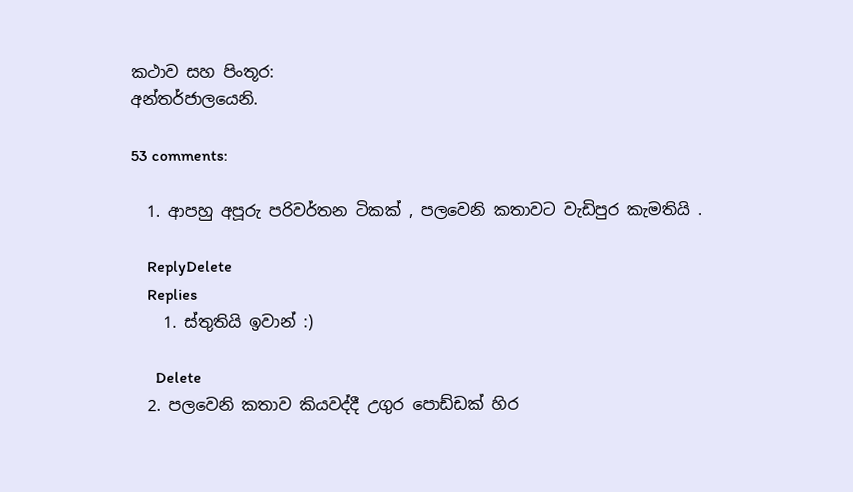කථාව සහ පිංතූර:
අන්තර්ජාලයෙනි.

53 comments:

  1. ආපහු අපූරු පරිවර්තන ටිකක් , පලවෙනි කතාවට වැඩිපුර කැමතියි .

    ReplyDelete
    Replies
    1. ස්තුතියි ඉවාන් :)

      Delete
  2. පලවෙනි කතාව කියවද්දී උගුර පොඩ්ඩක් හිර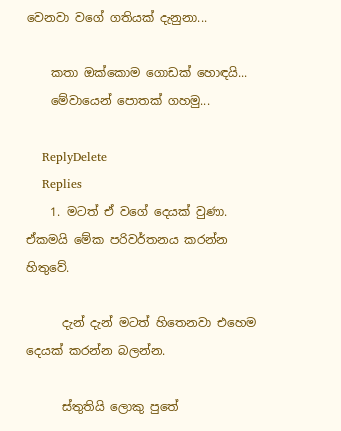වෙනවා වගේ ගතියක් දැනුනා...

    කතා ඔක්කොම ගොඩක් හොඳයි...
    මේවායෙන් පොතක් ගහමු...

    ReplyDelete
    Replies
    1. මටත් ඒ වගේ දෙයක් වුණා. ඒකමයි මේක පරිවර්තනය කරන්න හිතුවේ.

      දැන් දැන් මටත් හිතෙනවා එහෙම දෙයක් කරන්න බලන්න.

      ස්තුතියි ලොකු පුතේ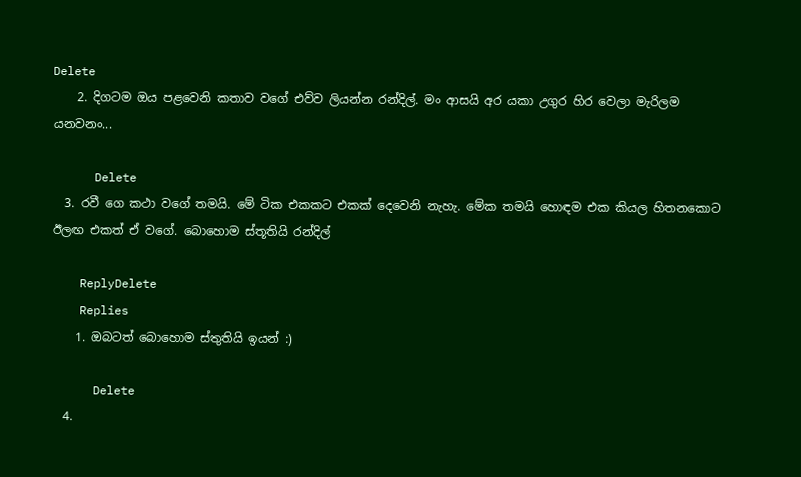Delete
    2. දිගටම ඔය පළවෙනි කතාව වගේ එව්ව ලියන්න රන්දිල්. මං ආසයි අර යකා උගුර හිර වෙලා මැරිලම යනවනං...

      Delete
  3. රවී ගෙ කථා වගේ තමයි. මේ ටික එකකට එකක් දෙවෙනි නැහැ. මේක තමයි හොඳම එක කියල හිතනකොට ඊලඟ එකත් ඒ වගේ. බොහොම ස්තූතියි රන්දිල්

    ReplyDelete
    Replies
    1. ඔබටත් බොහොම ස්තුතියි ඉයන් :)

      Delete
  4.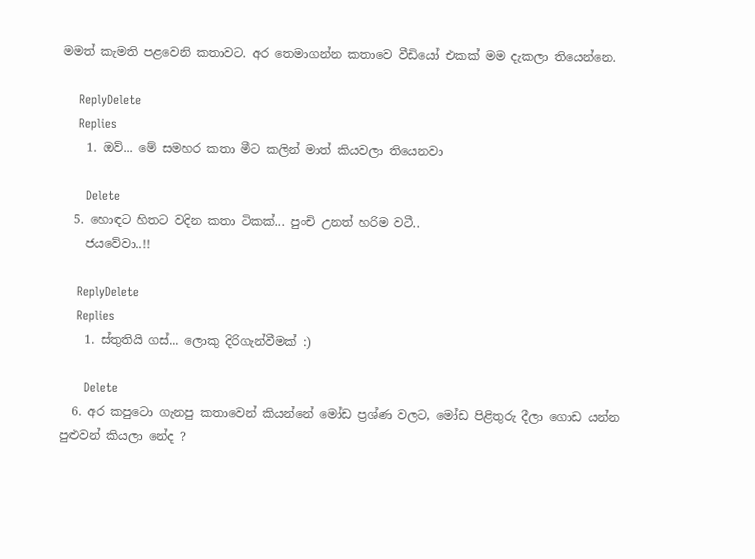මමත් කැමති පළවෙනි කතාවට. අර තෙමාගන්න කතාවෙ වීඩියෝ එකක් මම දැකලා තියෙන්නෙ.

    ReplyDelete
    Replies
    1. ඔව්... මේ සමහර කතා මීට කලින් මාත් කියවලා තියෙනවා

      Delete
  5. හොඳට හිතට වදින කතා ටිකක්... පුංචි උනත් හරිම වටී..
    ජයවේවා..!!

    ReplyDelete
    Replies
    1. ස්තුතියි ගස්... ලොකු දිරිගැන්වීමක් :)

      Delete
  6. අර කපුටො ගැනපු කතාවෙන් කියන්නේ මෝඩ ප්‍රශ්ණ වලට, මෝඩ පිළිතුරු දීලා ගොඩ යන්න පුළුවන් කියලා නේද ?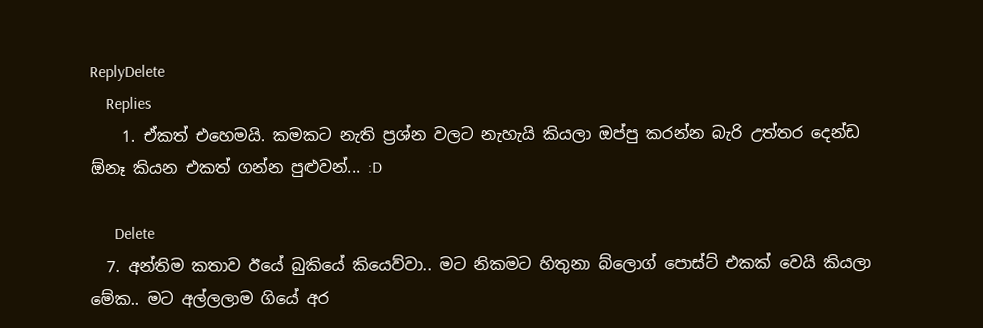ReplyDelete
    Replies
    1. ඒකත් එහෙමයි. කමකට නැති ප්‍රශ්න වලට නැහැයි කියලා ඔප්පු කරන්න බැරි උත්තර දෙන්ඩ ඕනෑ කියන එකත් ගන්න පුළුවන්... :D

      Delete
  7. අන්තිම කතාව ඊයේ බුකියේ කියෙව්වා.. මට නිකමට හිතුනා බ්ලොග් පොස්ට් එකක් වෙයි කියලා මේක.. මට අල්ලලාම ගියේ අර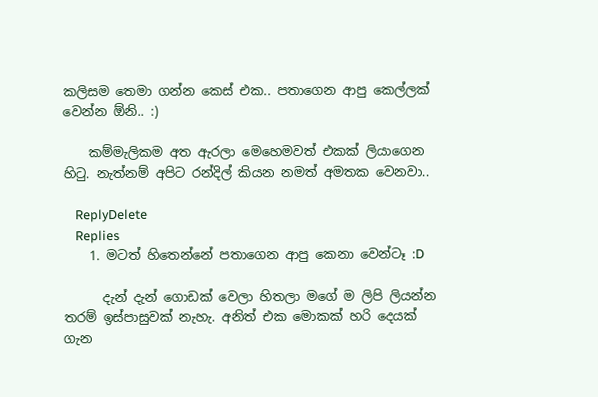කලිසම තෙමා ගන්න කෙස් එක.. පතාගෙන ආපු කෙල්ලක් වෙන්න ඕනි.. :)

    කම්මැලිකම අත ඇරලා මෙහෙමවත් එකක් ලියාගෙන හිටු. නැත්නම් අපිට රන්දිල් කියන නමත් අමතක වෙනවා..

    ReplyDelete
    Replies
    1. මටත් හිතෙන්නේ පතාගෙන ආපු කෙනා වෙන්ටෑ :D

      දැන් දැන් ගොඩක් වෙලා හිතලා මගේ ම ලිපි ලියන්න තරම් ඉස්පාසුවක් නැහැ. අනිත් එක මොකක් හරි දෙයක් ගැන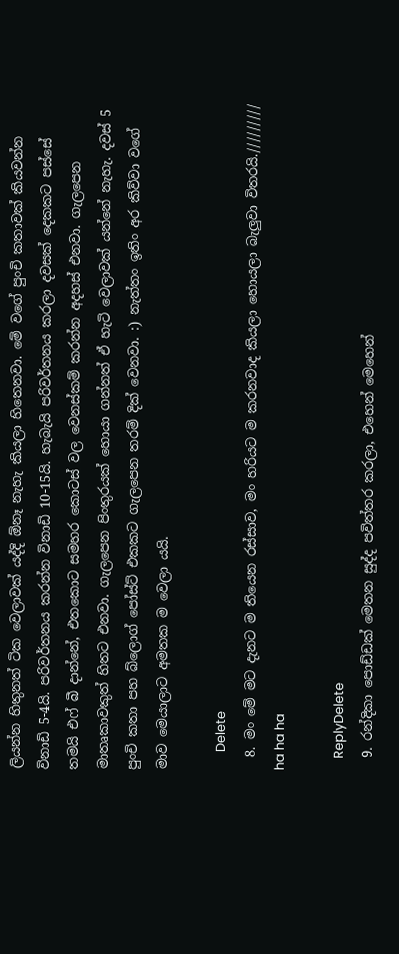ලියන්න හිතුනත් ටික වෙලාවක් යද්දි ඕනෑ නැහැ කියලා හිතෙනවා. මේ වගේ පුංචි කතාවක් කියවන්න විනාඩි 5-4යි. පරිවර්තනය කරන්න විනාඩි 10-15යි. හැබැයි පරිවර්තනය කරලා දවසක් දෙකකට පස්සේ තමයි එෆ් බී දාන්නේ, එතකොට සමහර කොටස් වල වෙනස්කම් කරන්න අදහස් එනවා. ගැලපෙන මාතෘකාවකුත් හිතට එනවා. ගැලපෙන පිංතුරයක් හොයා ගන්නත් ඒ හැටි වෙලාවක් යන්නේ නැහැ. දවස් 5 පුංචි කතා පහ බ්ලොග් පෝස්ට් එකකට ගැලපෙන තරම් දික් වෙනවා. :) නැත්තං ඉතිං අර කිව්වා වගේ මාව මෙයාලාට අමතක ම වෙලා යයි.

      Delete
  8. මං මේ මට දැනට ම තියෙන රස්සාව, මං හරියට ම කරනවාද කියලා හොයලා බැලුවා විතරයි.///////// ha ha ha

    ReplyDelete
  9. රන්දිකා පොඩ්ඩක් මෙතන සුද්ද පවිත්තර කරලා, එහෙන් මෙහෙන්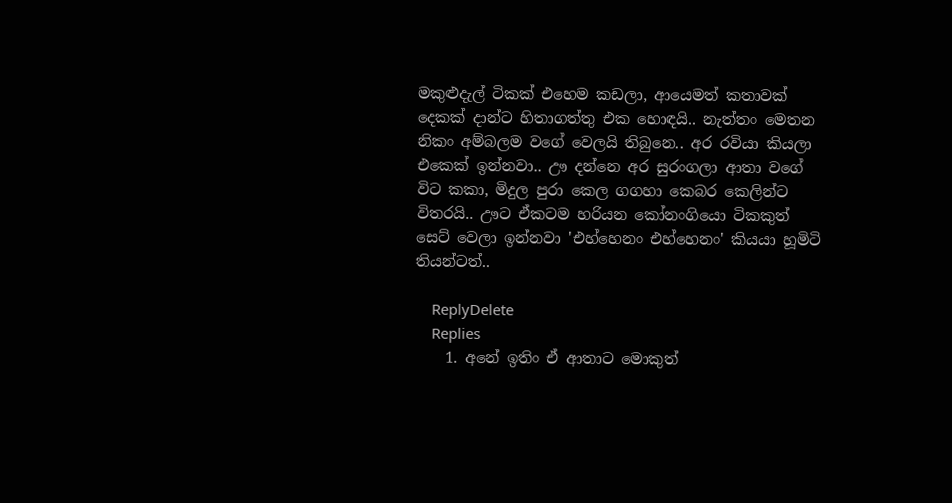මකුළුදැල් ටිකක් එහෙම කඩලා, ආයෙමත් කතාවක් දෙකක් දාන්ට හිතාගත්තු එක හොඳයි.. නැත්තං මෙතන නිකං අම්බලම වගේ වෙලයි තිබුනෙ.. අර රවියා කියලා එකෙක් ඉන්නවා.. ඌ දන්නෙ අර සුරංගලා ආතා වගේ විට කකා, මිදුල පුරා කෙල ගගහා කෙබර කෙලින්ට විතරයි.. ඌට ඒකටම හරියන කෝනංගියො ටිකකුත් සෙට් වෙලා ඉන්නවා ‍'එහ්හෙනං එහ්හෙනං' කියයා හූමිටි තියන්ටත්..

    ReplyDelete
    Replies
    1. අනේ ඉතිං ඒ ආතාට මොකුත්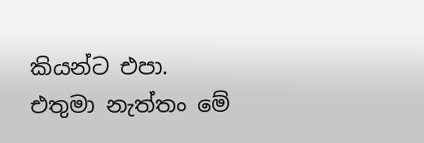කියන්ට එපා. එතුමා නැත්තං මේ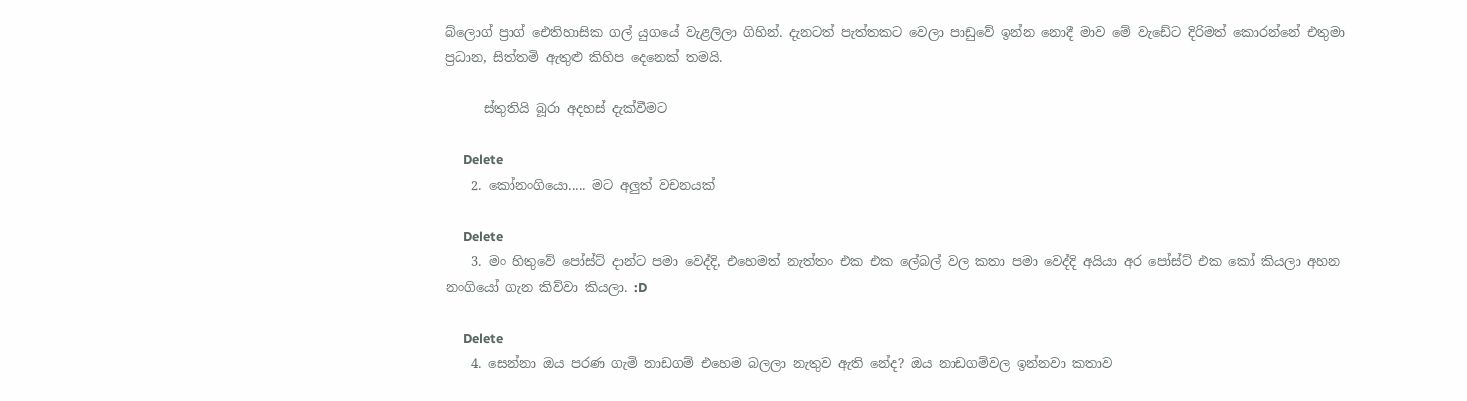බ්ලොග් ප්‍රාග් ඓතිහාසික ගල් යුගයේ වැළලිලා ගිහින්. දැනටත් පැත්තකට වෙලා පාඩුවේ ඉන්න නොදී මාව මේ වැඩේට දිරිමත් කොරන්නේ එතුමා ප්‍රධාන, සිත්තමි ඇතුළු කිහිප දෙනෙක් තමයි.

      ස්තුතියි බූරා අදහස් දැක්වීමට

      Delete
    2. කෝනංගියො..... මට අලුත් වචනයක්

      Delete
    3. මං හිතුවේ පෝස්ට් දාන්ට පමා වෙද්දි, එහෙමත් නැත්තං එක එක ලේබල් වල කතා පමා වෙද්දි අයියා අර පෝස්ට් එක කෝ කියලා අහන නංගියෝ ගැන කිව්වා කියලා. :D

      Delete
    4. සෙන්නා ඔය පරණ ගැමි නාඩගම් එහෙම බලලා නැතුව ඇති නේද? ඔය නාඩගම්වල ඉන්නවා කතාව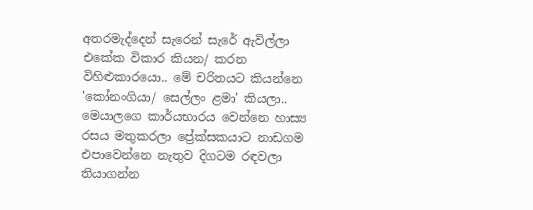අතරමැද්දෙන් සැරෙන් සැරේ ඇවිල්ලා එකේක විකාර කියන‍/ කරන විහිළුකාරයො.. මේ චරිතයට කියන්නෙ 'කෝනංගියා/ සෙල්ලං ළමා' කියලා.. මෙයාලගෙ කාර්යභාරය වෙන්නෙ හාස්‍ය රසය මතුකරලා ප්‍රේක්සකයාට නාඩගම එපාවෙන්නෙ නැතුව දිගටම රඳවලා තියාගන්න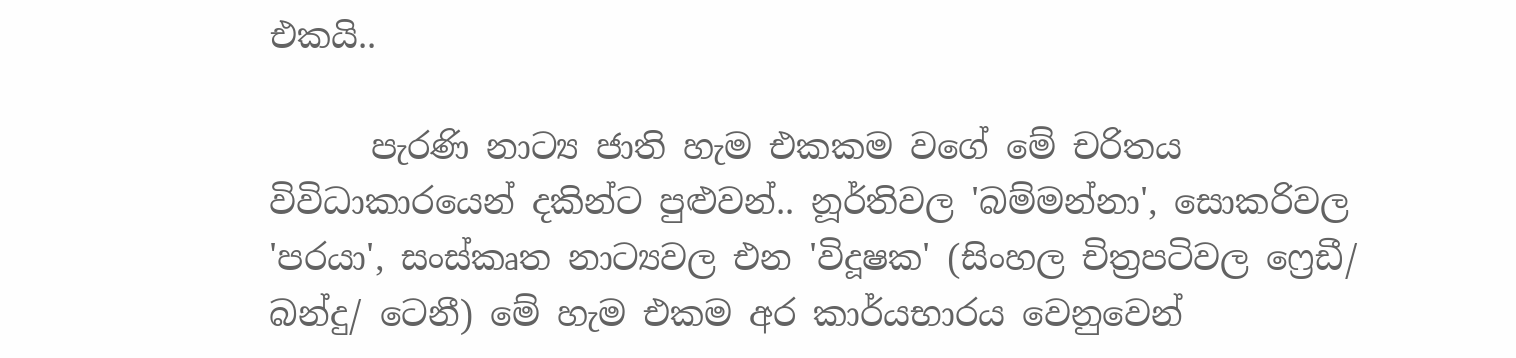එකයි..

      පැරණි නාට්‍ය ජාති හැම එකකම වගේ මේ චරිතය විවිධාකාරයෙන් දකින්ට පුළුවන්.. නූර්තිවල ‍'බම්මන්නා', සොකරිවල 'පරයා', සංස්කෘත නාට්‍යවල එන 'විදූෂක' (සිංහල චිත්‍රපටිවල ෆ්‍රෙඩී/ බන්දු/ ටෙනී) මේ හැම එකම අර කාර්යභාරය වෙනුවෙන්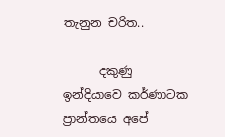තැනුන චරිත..

      දකුණු ඉන්දියාවෙ කර්ණාටක ප්‍රාන්තයෙ අපේ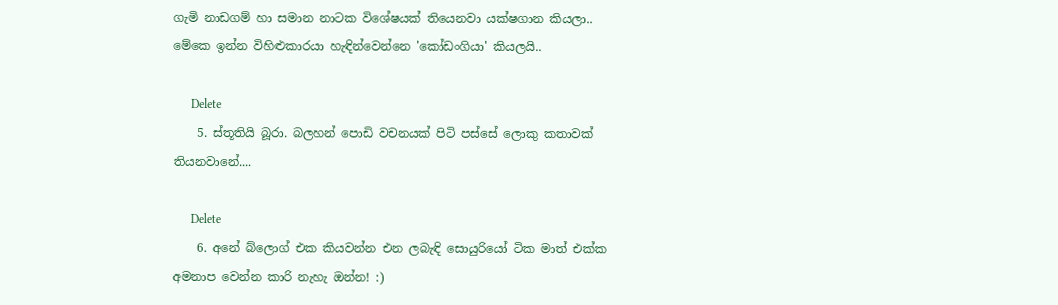ගැමි නාඩගම් හා සමාන නාටක විශේෂයක් තියෙනවා යක්ෂගාන කියලා.. මේකෙ ඉන්න විහිළුකාරයා හැඳින්වෙන්නෙ 'කෝඩංගියා' කියලයි..

      Delete
    5. ස්තූතියි බූරා. බලහන් පොඩි වචනයක් පිටි පස්සේ ලොකු කතාවක් තියනවානේ....

      Delete
    6. අනේ බ්ලොග් එක කියවන්න එන ලබැඳි සොයුරියෝ ටික මාත් එක්ක අමනාප වෙන්න කාරි නැහැ ඔන්න! :)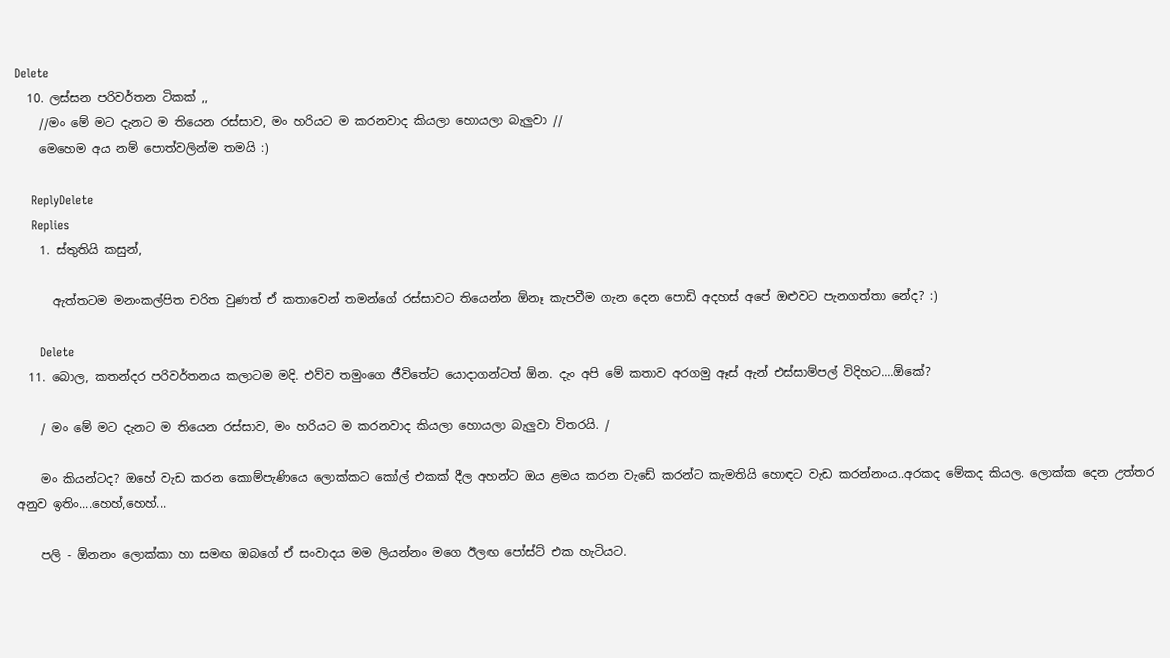Delete
  10. ලස්සන පරිවර්තන ටිකක් ,,
    //මං මේ මට දැනට ම තියෙන රස්සාව, මං හරියට ම කරනවාද කියලා හොයලා බැලුවා //
    මෙහෙම අය නම් පොත්වලින්ම තමයි :)

    ReplyDelete
    Replies
    1. ස්තුතියි කසුන්,

      ඇත්තටම මනංකල්පිත චරිත වුණත් ඒ කතාවෙන් තමන්ගේ රස්සාවට තියෙන්න ඕනෑ කැපවීම ගැන දෙන පොඩි අදහස් අපේ ඔළුවට පැනගත්තා නේද? :)

      Delete
  11. බොල, කතන්දර පරිවර්තනය කලාටම මදි. එව්ව තමුංගෙ ජීවිතේට යොදාගන්ටත් ඕන. දැං අපි මේ කතාව අරගමු ඈස් ඇන් එස්සාම්පල් විදිහට....ඕකේ?

    / මං මේ මට දැනට ම තියෙන රස්සාව, මං හරියට ම කරනවාද කියලා හොයලා බැලුවා විතරයි. /

    මං කියන්ටද? ඔහේ වැඩ කරන කොම්පැණියෙ ලොක්කට කෝල් එකක් දීල අහන්ට ඔය ළමය කරන වැඩේ කරන්ට කැමතියි හොඳට වැඩ කරන්නංය..අරකද මේකද කියල. ලොක්ක දෙන උත්තර අනුව ඉතිං....හෙහ්,හෙහ්...

    පලි - ඕනනං ලොක්කා හා සමඟ ඔබගේ ඒ සංවාදය මම ලියන්නං මගෙ ඊලඟ පෝස්ට් එක හැටියට.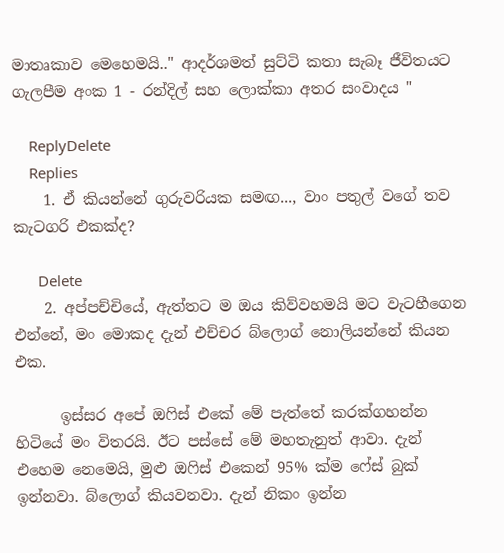මාතෘකාව මෙහෙමයි.." ආදර්ශමත් සුට්ටි කතා සැබෑ ජීවිතයට ගැලපීම අංක 1 - රන්දිල් සහ ලොක්කා අතර සංවාදය "

    ReplyDelete
    Replies
    1. ඒ කියන්නේ ගුරුවරියක සමඟ..., වාං පතුල් වගේ තව කැටගරි එකක්ද?

      Delete
    2. අප්පච්චියේ, ඇත්තට ම ඔය කිව්වහමයි මට වැටහීගෙන එන්නේ, මං මොකද දැන් එච්චර බ්ලොග් නොලියන්නේ කියන එක.

      ඉස්සර අපේ ඔෆිස් එකේ මේ පැත්තේ කරක්ගහන්න හිටියේ මං විතරයි. ඊට පස්සේ මේ මහතැනුත් ආවා. දැන් එහෙම නෙමෙයි, මුළු ඔෆිස් එකෙන් 95% ක්ම ෆේස් බුක් ඉන්නවා. බ්ලොග් කියවනවා. දැන් නිකං ඉන්න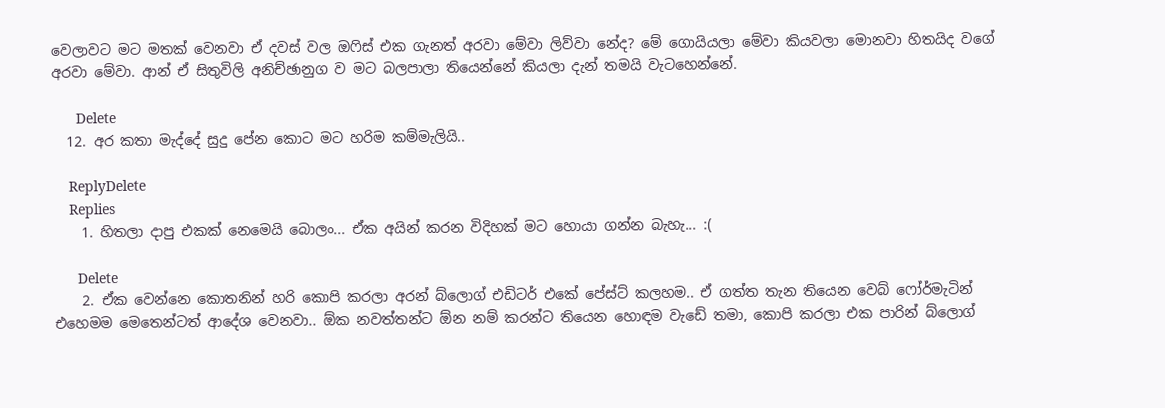වෙලාවට මට මතක් වෙනවා ඒ දවස් වල ඔෆිස් එක ගැනත් අරවා මේවා ලිව්වා නේද? මේ ගොයියලා මේවා කියවලා මොනවා හිතයිද වගේ අරවා මේවා. ආන් ඒ සිතුවිලි අනිච්ඡානුග ව මට බලපාලා තියෙන්නේ කියලා දැන් තමයි වැටහෙන්නේ.

      Delete
  12. අර කතා මැද්දේ සුදු පේන කොට මට හරිම කම්මැලියි..

    ReplyDelete
    Replies
    1. හිතලා දාපු එකක් නෙමෙයි බොලං... ඒක අයින් කරන විදිහක් මට හොයා ගන්න බැහැ... :(

      Delete
    2. ඒක වෙන්නෙ කොතනින් හරි කොපි කරලා අරන් බ්ලොග් එඩිටර් එකේ පේස්ට් කලහම.. ඒ ගත්ත තැන තියෙන වෙබ් ෆෝර්මැටින් එහෙමම මෙතෙන්ටත් ආදේශ වෙනවා.. ඕක නවත්තන්ට ඕන නම් කරන්ට තියෙන හොඳම වැඩේ තමා, කොපි කරලා එක පාරින් බ්ලොග්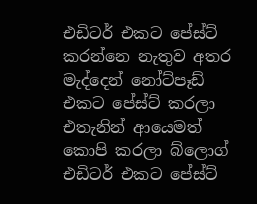එඩිටර් එකට පේස්ට් කරන්නෙ නැතුව අතර මැද්දෙන් නෝට්පෑඩ් එකට පේස්ට් කරලා එතැනින් ආයෙමත් කොපි කරලා බ්ලොග් එඩිටර් එකට පේස්ට්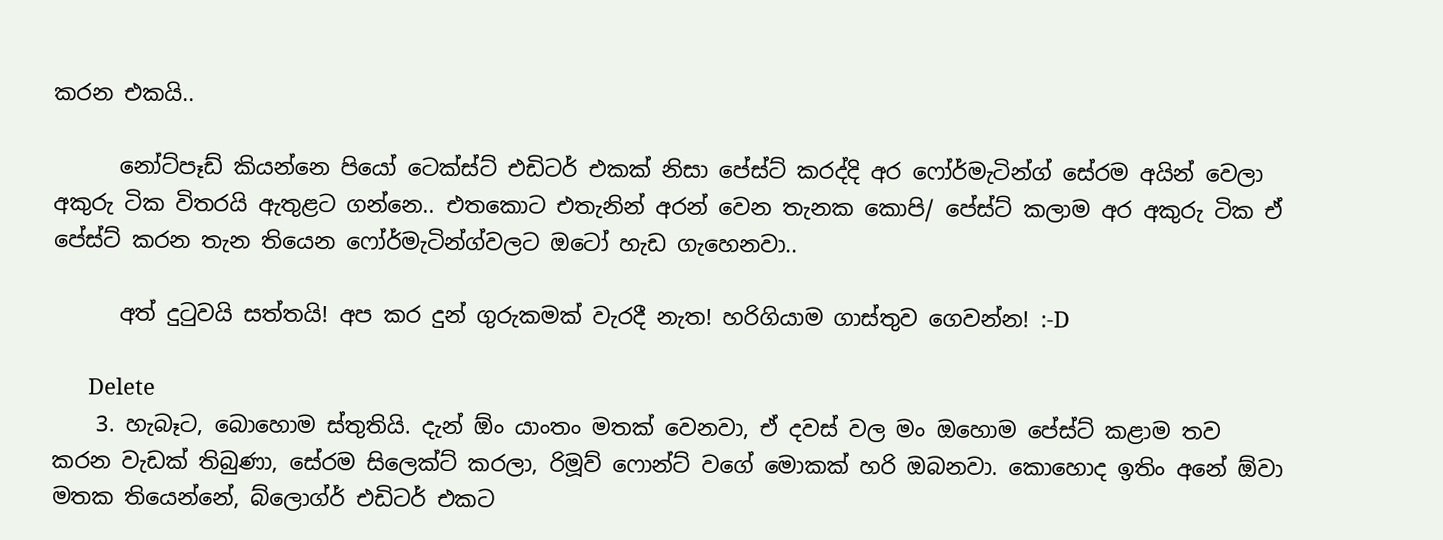කරන එකයි..

      නෝට්පෑඩ් කියන්නෙ පියෝ ටෙක්ස්ට් එඩිටර් එකක් නිසා පේස්ට් කරද්දි අර ෆෝර්මැටින්ග් සේරම අයින් වෙලා අකුරු ටික විතරයි ඇතුළට ගන්නෙ.. එතකොට එතැනින් අරන් වෙන තැනක කොපි/ පේස්ට් කලාම අර අකුරු ටික ඒ පේස්ට් කරන තැන තියෙන ෆෝර්මැටින්ග්වලට ඔටෝ හැඩ ගැහෙනවා..

      අත් දුටුවයි සත්තයි! අප කර දුන් ගුරුකමක් වැරදී නැත! හරිගියාම ගාස්තුව ගෙවන්න! :-D

      Delete
    3. හැබෑට, බොහොම ස්තුතියි. දැන් ඕං යාංතං මතක් වෙනවා, ඒ දවස් වල මං ඔහොම පේස්ට් කළාම තව කරන වැඩක් තිබුණා, සේරම සිලෙක්ට් කරලා, රිමූව් ෆොන්ට් වගේ මොකක් හරි ඔබනවා. කොහොද ඉතිං අනේ ඕවා මතක තියෙන්නේ, බ්ලොග්ර් එඩිටර් එකට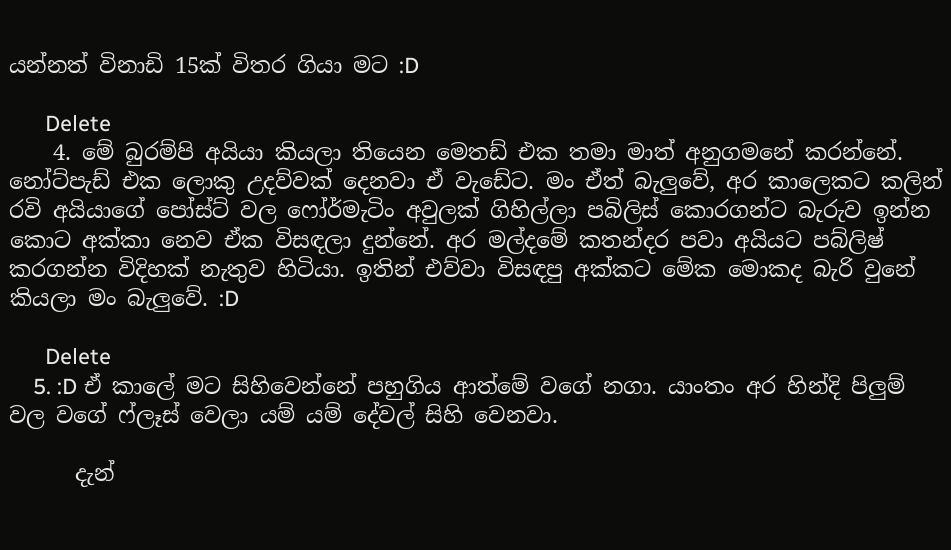යන්නත් විනාඩි 15ක් විතර ගියා මට :D

      Delete
    4. මේ බුරම්පි අයියා කියලා තියෙන මෙතඩ් එක තමා මාත් අනුගමනේ කරන්නේ. නෝට්පැඩ් එක ලොකු උදව්වක් දෙනවා ඒ වැඩේට. මං ඒත් බැලුවේ, අර කාලෙකට කලින් රවි අයියාගේ පෝස්ට් වල ෆෝර්මැටිං අවුලක් ගිහිල්ලා පබිලිස් කොරගන්ට බැරුව ඉන්න කොට අක්කා නෙව ඒක විසඳලා දුන්නේ. අර මල්දමේ කතන්දර පවා අයියට පබ්ලිෂ් කරගන්න විදිහක් නැතුව හිටියා. ඉතින් එව්වා විසඳපු අක්කට මේක මොකද බැරි වුනේ කියලා මං බැලුවේ. :D

      Delete
    5. :D ඒ කාලේ මට සිහිවෙන්නේ පහුගිය ආත්මේ වගේ නගා. යාංතං අර හින්දි පිලුම් වල වගේ ෆ්ලෑස් වෙලා යම් යම් දේවල් සිහි වෙනවා.

      දැන්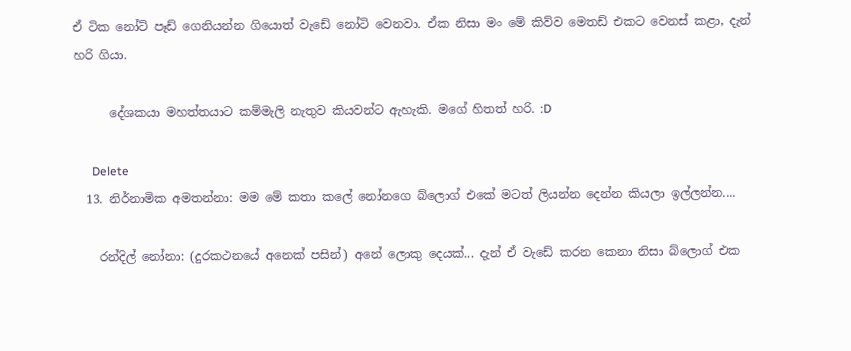ඒ ටික ‍නෝට් පෑඩ් ගෙනියන්න ගියොත් වැඩේ නෝටි වෙනවා. ඒක නිසා මං මේ කිව්ව මෙතඩ් එකට වෙනස් කළා, දැන් හරි ගියා.

      දේශකයා මහත්තයාට කම්මැලි නැතුව කියවන්ට ඇහැකි. මගේ හිතත් හරි. :D

      Delete
  13. නිර්නාමික අමතන්නා: මම මේ කතා කලේ නෝනගෙ බ්ලොග් එකේ මටත් ලියන්න දෙන්න කියලා ඉල්ලන්න....

    රන්දිල් නෝනා: (දුරකථනයේ අනෙක් පසින්) අනේ ලොකු දෙයක්... දැන් ඒ වැඩේ කරන කෙනා නිසා බ්ලොග් එක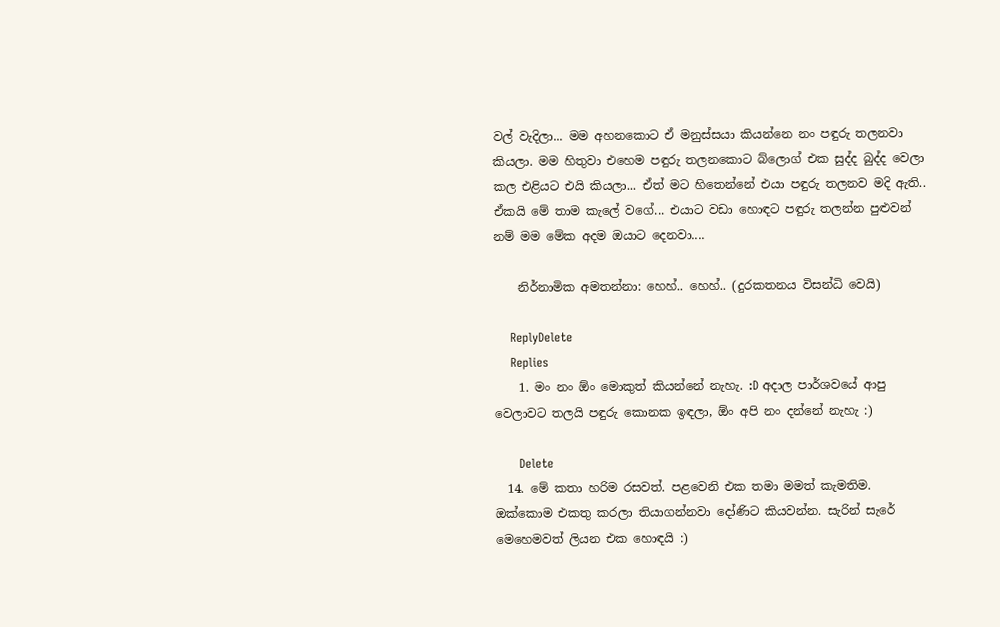වල් වැදිලා... මම අහනකොට ඒ මනුස්සයා කියන්නෙ නං පඳුරු තලනවා කියලා. මම හිතුවා එහෙම පඳුරු තලනකොට බ්ලොග් එක සුද්ද බුද්ද වෙලා කල එළියට එයි කියලා... ඒත් මට හිතෙන්නේ එයා පඳුරු තලනව මදි ඇති.. ඒකයි මේ තාම කැලේ වගේ... එයාට වඩා හොඳට පඳුරු තලන්න පුළුවන් නම් මම මේක අදම ඔයාට දෙනවා....

    නිර්නාමික අමතන්නා: හෙහ්.. හෙහ්.. (දුරකතනය විසන්ධි වෙයි)

    ReplyDelete
    Replies
    1. මං නං ඕං මොකුත් කියන්නේ නැහැ. :D අදාල පාර්ශවයේ ආපු වෙලාවට තලයි පඳුරු කොනක ඉඳලා, ඕං අපි නං දන්නේ නැහැ :)

      Delete
  14. මේ කතා හරිම රසවත්. පළවෙනි එක තමා මමත් කැමතිම. ඔක්කොම එකතු කරලා තියාගන්නවා දෝණිට කියවන්න. සැරින් සැරේ මෙහෙමවත් ලියන එක හොඳයි :)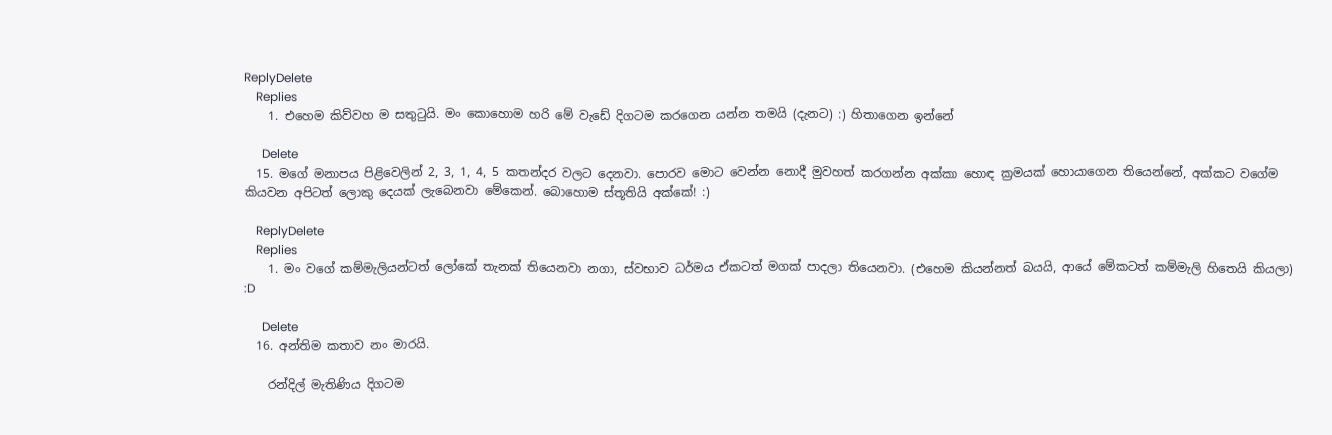ReplyDelete
    Replies
    1. එහෙම කිව්වහ ම සතුටුයි. මං කොහොම හරි මේ වැඩේ දිගටම කරගෙන යන්න තමයි (දැනට) :) හිතාගෙන ඉන්නේ

      Delete
  15. මගේ මනාපය පිළිවෙලින් 2, 3, 1, 4, 5 කතන්දර වලට දෙනවා. පොරව මොට වෙන්න නොදී මුවහත් කරගන්න අක්කා හොඳ ක්‍රමයක් හොයාගෙන තියෙන්නේ, අක්කට වගේම කියවන අපිටත් ලොකු දෙයක් ලැබෙනවා මේකෙන්. බොහොම ස්තූතියි අක්කේ! :)

    ReplyDelete
    Replies
    1. මං වගේ කම්මැලියන්ටත් ලෝකේ තැනක් තියෙනවා නගා, ස්වභාව ධර්මය ඒකටත් මගක් පාදලා තියෙනවා. (එහෙම කියන්නත් බයයි, ආයේ මේකටත් කම්මැලි හිතෙයි කියලා) :D

      Delete
  16. අන්තිම කතාව නං මාරයි.

    රන්දිල් මැතිණිය දිගටම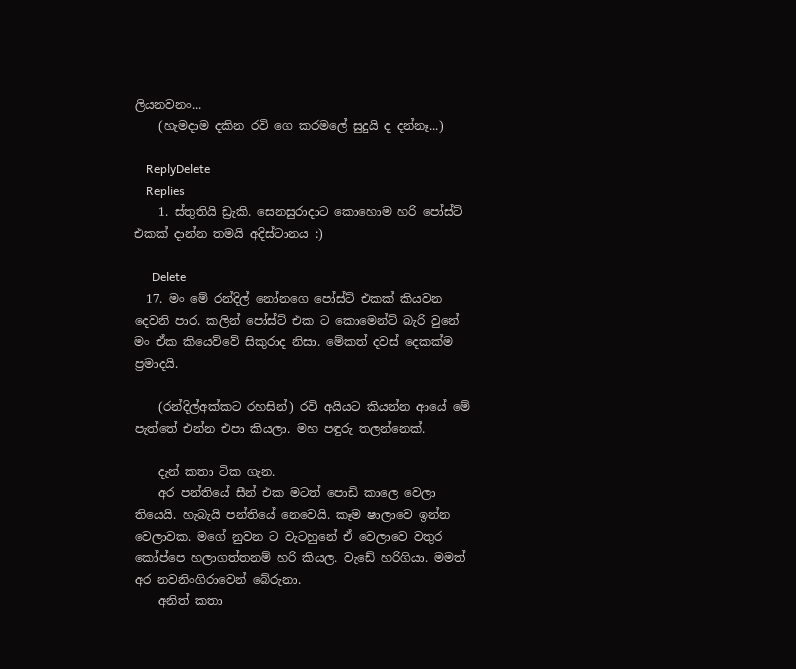ලියනවනං...
    (හැමදාම දකින රවි ගෙ කරමලේ සුදුයි ද දන්නෑ...)

    ReplyDelete
    Replies
    1. ස්තුතියි ඩ්‍රැකි. සෙනසුරාදාට කොහොම හරි පෝස්ට් එකක් දාන්න තමයි අදිස්ටානය :)

      Delete
  17. මං මේ රන්දිල් නෝනගෙ පෝස්ට් එකක් කියවන දෙවනි පාර. කලින් පෝස්ට් එක ට කොමෙන්ට් බැරි වුනේ මං ඒක කියෙව්වේ සිකුරාද නිසා. මේකත් දවස් දෙකක්ම ප්‍රමාදයි.

    (රන්දිල්අක්කට රහසින්) රවි අයියට කියන්න ආයේ මේ පැත්තේ එන්න එපා කියලා. මහ පඳුරු තලන්නෙක්.

    දැන් කතා ටික ගැන.
    අර පන්තියේ සීන් එක මටත් පොඩි කාලෙ වෙලා තියෙයි. හැබැයි පන්තියේ නෙවෙයි. කෑම ෂාලාවෙ ඉන්න වෙලාවක. මගේ නුවන ට වැටහුනේ ඒ වෙලාවෙ වතුර කෝප්පෙ හලාගත්තනම් හරි කියල. වැඩේ හරිගියා. මමත් අර නවනිංගිරාවෙන් බේරුනා.
    අනිත් කතා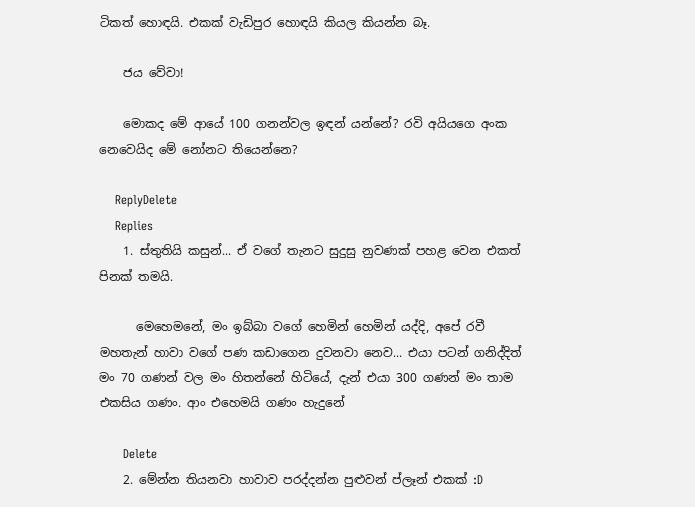ටිකත් හොඳයි. එකක් වැඩිපුර හොඳයි කියල කියන්න බෑ.

    ජය වේවා!

    මොකද මේ ආයේ 100 ගනන්වල ඉඳන් යන්නේ? රවි අයියගෙ අංක නෙවෙයිද මේ නෝනට තියෙන්නෙ?

    ReplyDelete
    Replies
    1. ස්තුතියි කසුන්... ඒ වගේ තැනට සුදුසු නුවණක් පහළ වෙන එකත් පිනක් තමයි.

      මෙහෙමනේ, මං ඉබ්බා වගේ හෙමින් හෙමින් යද්දි, අපේ රවී මහතැන් හාවා වගේ පණ කඩාගෙන දුවනවා නෙව... එයා පටන් ගනිද්දිත් මං 70 ගණන් වල මං හිතන්නේ හිටියේ, දැන් එයා 300 ගණන් මං තාම එකසිය ගණං. ආං එහෙමයි ගණං හැදුනේ

      Delete
    2. මේන්න තියනවා හාවාව පරද්දන්න පුළුවන් ප්ලෑන් එකක් :D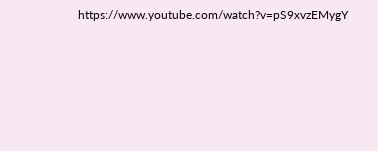https://www.youtube.com/watch?v=pS9xvzEMygY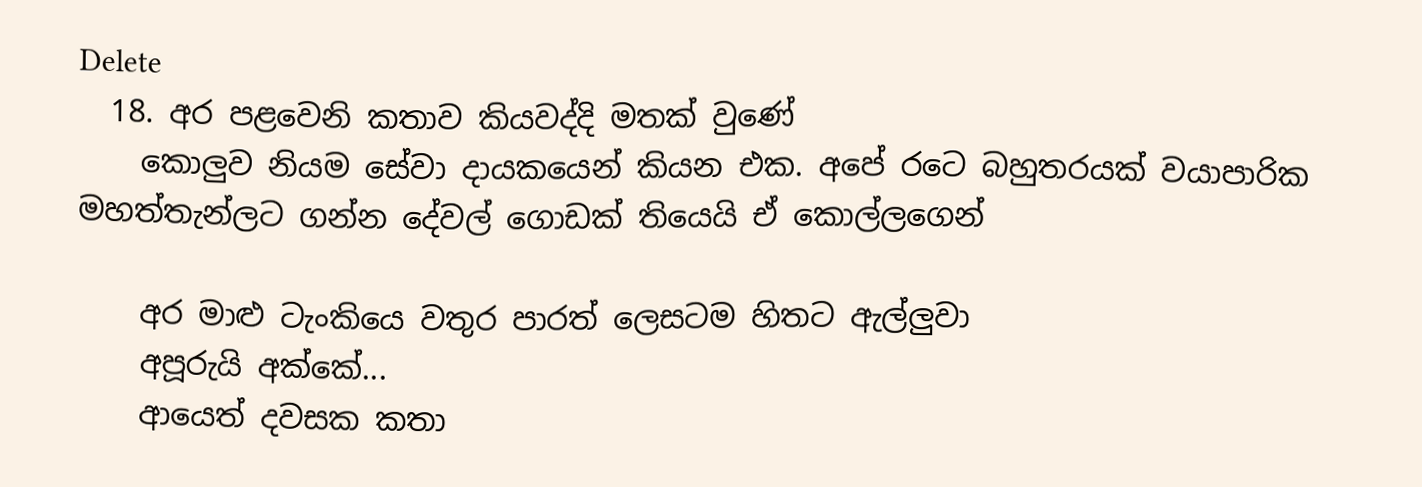Delete
  18. අර පළවෙනි කතාව කියවද්දි මතක් වුණේ
    කොලුව නියම සේවා දායකයෙන් කියන එක. අපේ රටෙ බහුතරයක් වයාපාරික මහත්තැන්ලට ගන්න දේවල් ගොඩක් තියෙයි ඒ කොල්ලගෙන්

    අර මාළු ටැංකියෙ වතුර පාරත් ලෙසටම හිතට ඇල්ලුවා
    අපූරුයි අක්කේ...
    ආයෙත් දවසක කතා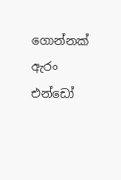ගොන්නක් ඇරං එන්ඩෝ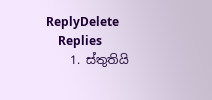ReplyDelete
    Replies
    1. ස්තුතියි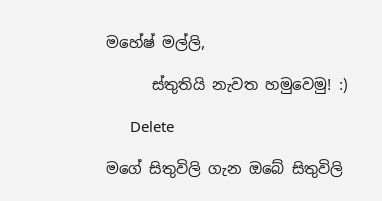මහේෂ් මල්ලි,

      ස්තුතියි නැවත හමුවෙමු! :)

      Delete

මගේ සිතුවිලි ගැන ඔබේ සිතුවිලි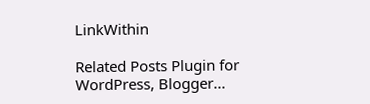LinkWithin

Related Posts Plugin for WordPress, Blogger...